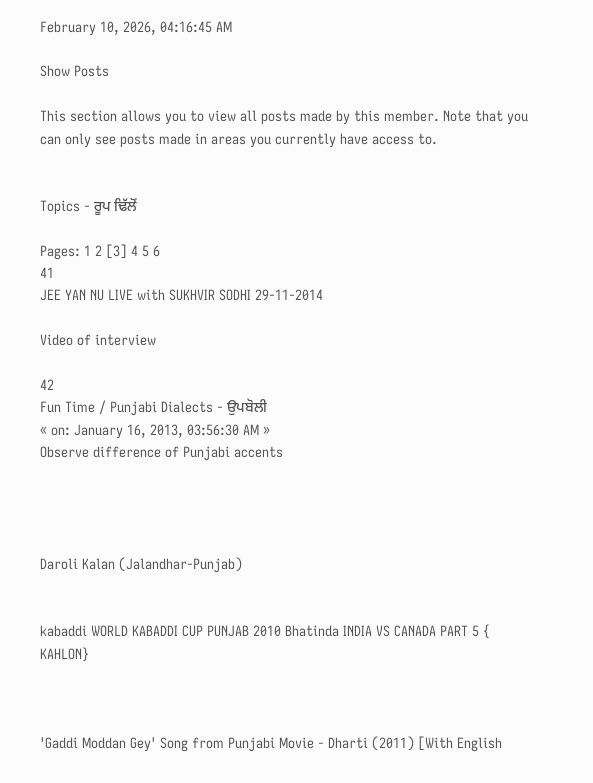February 10, 2026, 04:16:45 AM

Show Posts

This section allows you to view all posts made by this member. Note that you can only see posts made in areas you currently have access to.


Topics - ਰੂਪ ਢਿੱਲੋਂ

Pages: 1 2 [3] 4 5 6
41
JEE YAN NU LIVE with SUKHVIR SODHI 29-11-2014

Video of interview

42
Fun Time / Punjabi Dialects - ਉਪਬੋਲੀ
« on: January 16, 2013, 03:56:30 AM »
Observe difference of Punjabi accents




Daroli Kalan (Jalandhar-Punjab)


kabaddi WORLD KABADDI CUP PUNJAB 2010 Bhatinda INDIA VS CANADA PART 5 { KAHLON}



'Gaddi Moddan Gey' Song from Punjabi Movie - Dharti (2011) [With English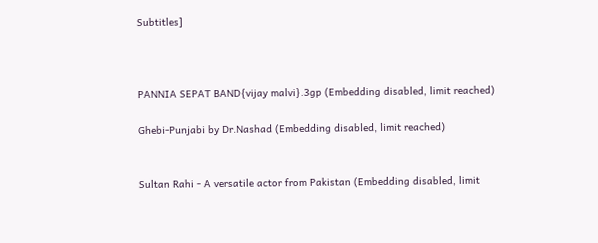Subtitles]



PANNIA SEPAT BAND{vijay malvi}.3gp (Embedding disabled, limit reached)

Ghebi-Punjabi by Dr.Nashad (Embedding disabled, limit reached)


Sultan Rahi - A versatile actor from Pakistan (Embedding disabled, limit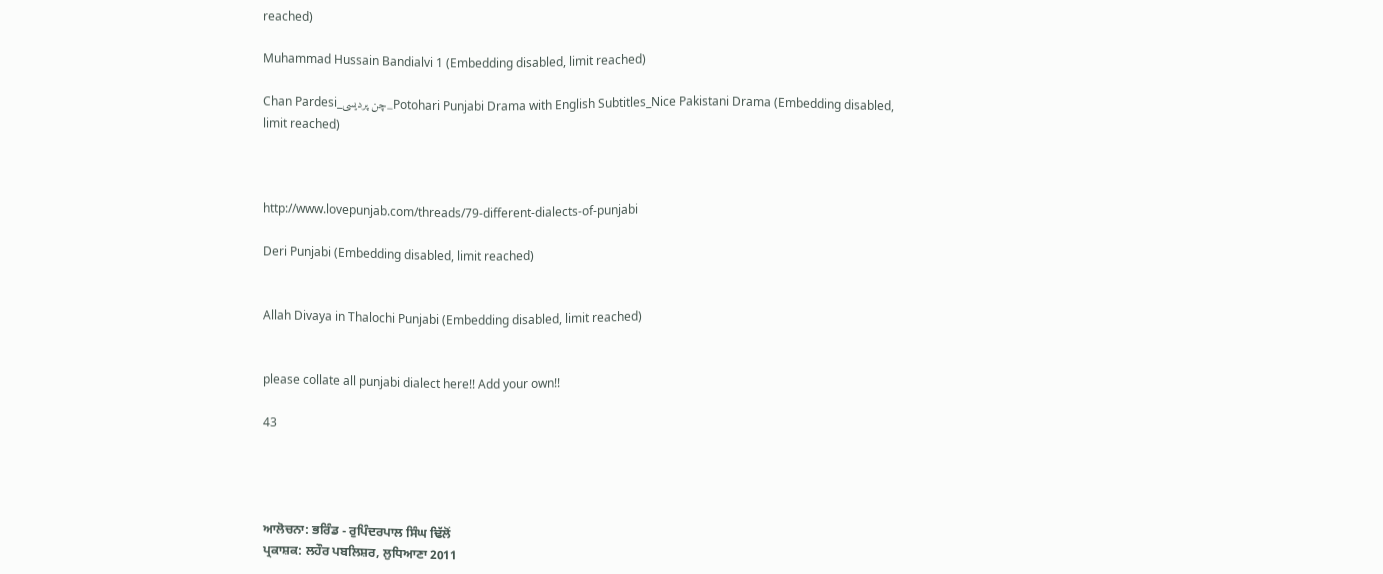reached)

Muhammad Hussain Bandialvi 1 (Embedding disabled, limit reached)

Chan Pardesi_چن پردیسی_Potohari Punjabi Drama with English Subtitles_Nice Pakistani Drama (Embedding disabled, limit reached)



http://www.lovepunjab.com/threads/79-different-dialects-of-punjabi

Deri Punjabi (Embedding disabled, limit reached)


Allah Divaya in Thalochi Punjabi (Embedding disabled, limit reached)


please collate all punjabi dialect here!! Add your own!!

43




ਆਲੋਚਨਾ: ਭਰਿੰਡ - ਰੁਪਿੰਦਰਪਾਲ ਸਿੰਘ ਢਿੱਲੋਂ
ਪ੍ਰਕਾਸ਼ਕ: ਲਹੌਰ ਪਬਲਿਸ਼ਰ, ਲੁਧਿਆਣਾ 2011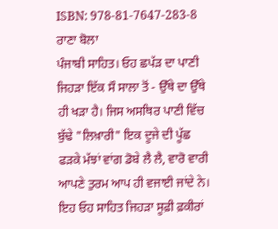ISBN: 978-81-7647-283-8
ਰਾਣਾ ਬੋਲਾ
ਪੰਜਾਬੀ ਸਾਹਿਤ। ਓਹ ਛਪੱੜ ਦਾ ਪਾਣੀ ਜਿਹੜਾ ਇੱਕ ਸੌ ਸਾਲਾ ਤੋਂ - ਉੱਥੇ ਦਾ ਉੱਥੇ ਹੀ ਖੜਾ ਹੈ। ਜਿਸ ਅਸਥਿਰ ਪਾਣੀ ਵਿੱਚ ਬੁੱਢੇ "ਲਿਖ਼ਾਰੀ" ਇਕ ਦੂਜੇ ਦੀ ਪੂੱਛ ਫੜਕੇ ਮੱਝਾਂ ਵਾਂਗ ਡੋਬੇ ਲੈ ਲੈ, ਵਾਰੋ ਵਾਰੀ ਆਪਣੇ ਤੁਰਮ ਆਪ ਹੀ ਵਜਾਈ ਜਾਂਦੇ ਨੇ। ਇਹ ਓਹ ਸਾਹਿਤ ਜਿਹੜਾ ਸੂਫ਼ੀ ਫ਼ਕੀਰਾਂ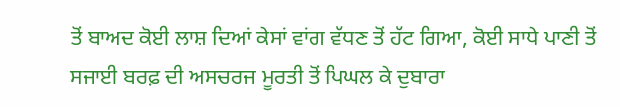ਤੋਂ ਬਾਅਦ ਕੋਈ ਲਾਸ਼ ਦਿਆਂ ਕੇਸਾਂ ਵਾਂਗ ਵੱਧਣ ਤੋਂ ਹੱਟ ਗਿਆ, ਕੋਈ ਸਾਧੇ ਪਾਣੀ ਤੋਂ ਸਜਾਈ ਬਰਫ਼ ਦੀ ਅਸਚਰਜ ਮੂਰਤੀ ਤੋਂ ਪਿਘਲ ਕੇ ਦੁਬਾਰਾ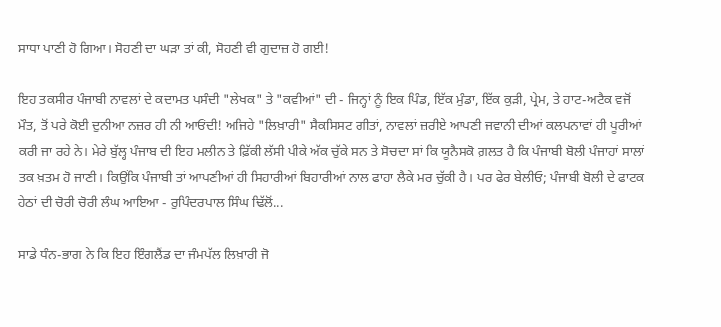ਸਾਧਾ ਪਾਣੀ ਹੋ ਗਿਆ। ਸੋਹਣੀ ਦਾ ਘੜਾ ਤਾਂ ਕੀ, ਸੋਹਣੀ ਵੀ ਗੁਦਾਜ਼ ਹੋ ਗਈ!

ਇਹ ਤਕਸੀਰ ਪੰਜਾਬੀ ਨਾਵਲਾਂ ਦੇ ਕਦਾਮਤ ਪਸੰਦੀ "ਲੇਖਕ" ਤੇ "ਕਵੀਆਂ" ਦੀ - ਜਿਨ੍ਹਾਂ ਨੂੰ ਇਕ ਪਿੰਡ, ਇੱਕ ਮੁੰਡਾ, ਇੱਕ ਕੁੜੀ, ਪ੍ਰੇਮ, ਤੇ ਹਾਟ-ਅਟੈਕ ਵਜੋਂ ਮੌਤ, ਤੋਂ ਪਰੇ ਕੋਈ ਦੁਨੀਆ ਨਜ਼ਰ ਹੀ ਨੀ ਆਓਂਦੀ! ਅਜਿਹੇ "ਲਿਖ਼ਾਰੀ" ਸੈਕਸਿਸਟ ਗੀਤਾਂ, ਨਾਵਲਾਂ ਜ਼ਰੀਏ ਆਪਣੀ ਜਵਾਨੀ ਦੀਆਂ ਕਲਪਨਾਵਾਂ ਹੀ ਪੂਰੀਆਂ ਕਰੀ ਜਾ ਰਹੇ ਨੇ। ਮੇਰੇ ਬੁੱਲ੍ਹ ਪੰਜਾਬ ਦੀ ਇਹ ਮਲੀਨ ਤੇ ਫ਼ਿੱਕੀ ਲੱਸੀ ਪੀਕੇ ਅੱਕ ਚੁੱਕੇ ਸਨ ਤੇ ਸੋਚਦਾ ਸਾਂ ਕਿ ਯੂਨੈਸਕੋ ਗ਼ਲਤ ਹੈ ਕਿ ਪੰਜਾਬੀ ਬੋਲੀ ਪੰਜਾਹਾਂ ਸਾਲਾਂ ਤਕ ਖ਼ਤਮ ਹੋ ਜਾਣੀ। ਕਿਉਂਕਿ ਪੰਜਾਬੀ ਤਾਂ ਆਪਣੀਆਂ ਹੀ ਸਿਹਾਰੀਆਂ ਬਿਹਾਰੀਆਂ ਨਾਲ ਫਾਹਾ ਲੈਕੇ ਮਰ ਚੁੱਕੀ ਹੈ। ਪਰ ਫੇਰ ਬੇਲੀਓ; ਪੰਜਾਬੀ ਬੋਲੀ ਦੇ ਫਾਟਕ ਹੇਠਾਂ ਦੀ ਚੋਰੀ ਚੋਰੀ ਲੰਘ ਆਇਆ - ਰੁਪਿੰਦਰਪਾਲ ਸਿੰਘ ਢਿੱਲੋਂ...

ਸਾਡੇ ਧੰਨ-ਭਾਗ ਨੇ ਕਿ ਇਹ ਇੰਗਲੈਂਡ ਦਾ ਜੰਮਪੱਲ ਲਿਖ਼ਾਰੀ ਜੋ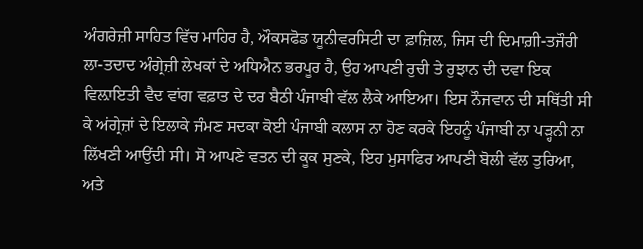ਅੰਗਰੇਜ਼ੀ ਸਾਹਿਤ ਵਿੱਚ ਮਾਹਿਰ ਹੈ, ਔਕਸਫੋਡ ਯੂਨੀਵਰਸਿਟੀ ਦਾ ਫ਼ਾਜ਼ਿਲ, ਜਿਸ ਦੀ ਦਿਮਾਗ਼ੀ-ਤਜੌਰੀ ਲਾ-ਤਦਾਦ ਅੰਗ੍ਰੇਜ਼ੀ ਲੇਖਕਾਂ ਦੇ ਅਧਿਐਨ ਭਰਪੂਰ ਹੈ, ਉਹ ਆਪਣੀ ਰੁਚੀ ਤੇ ਰੁਝਾਨ ਦੀ ਦਵਾ ਇਕ ਵਿਲ਼ਾਇਤੀ ਵੈਦ ਵਾਂਗ ਵਫ਼ਾਤ ਦੇ ਦਰ ਬੈਠੀ ਪੰਜਾਬੀ ਵੱਲ ਲੈਕੇ ਆਇਆ। ਇਸ ਨੌਜਵਾਨ ਦੀ ਸਥਿੱਤੀ ਸੀ ਕੇ ਅਂਗ੍ਰੇਜ਼ਾਂ ਦੇ ਇਲਾਕੇ ਜੰਮਣ ਸਦਕਾ ਕੋਈ ਪੰਜਾਬੀ ਕਲਾਸ ਨਾ ਹੋਣ ਕਰਕੇ ਇਹਨੂੰ ਪੰਜਾਬੀ ਨਾ ਪੜ੍ਹਨੀ ਨਾ ਲਿੱਖਣੀ ਆਉਂਦੀ ਸੀ। ਸੋ ਆਪਣੇ ਵਤਨ ਦੀ ਕੂਕ ਸੁਣਕੇ, ਇਹ ਮੁਸਾਫਿਰ ਆਪਣੀ ਬੋਲੀ ਵੱਲ ਤੁਰਿਆ, ਅਤੇ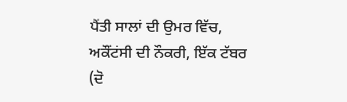ਪੈਂਤੀ ਸਾਲਾਂ ਦੀ ਉਮਰ ਵਿੱਚ, ਅਕੌਂਟਂਸੀ ਦੀ ਨੌਕਰੀ, ਇੱਕ ਟੱਬਰ (ਦੋ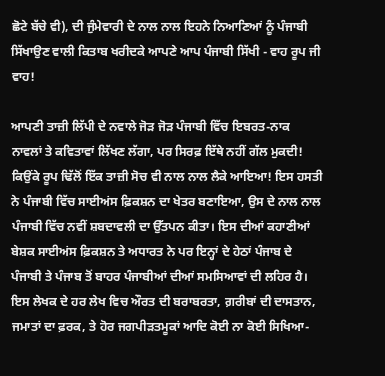ਛੋਟੇ ਬੱਚੇ ਵੀ), ਦੀ ਜੁੰਮੇਵਾਰੀ ਦੇ ਨਾਲ ਨਾਲ ਇਹਨੇ ਨਿਆਣਿਆਂ ਨੂੰ ਪੰਜਾਬੀ ਸਿੱਖਾਉਣ ਵਾਲੀ ਕਿਤਾਬ ਖਰੀਦਕੇ ਆਪਣੇ ਆਪ ਪੰਜਾਬੀ ਸਿੱਖੀ - ਵਾਹ ਰੂਪ ਜੀ ਵਾਹ!

ਆਪਣੀ ਤਾਜ਼ੀ ਲਿੱਪੀ ਦੇ ਨਵਾਲੇ ਜੋੜ ਜੋੜ ਪੰਜਾਬੀ ਵਿੱਚ ਇਬਰਤ-ਨਾਕ ਨਾਵਲਾਂ ਤੇ ਕਵਿਤਾਵਾਂ ਲਿੱਖਣ ਲੱਗਾ, ਪਰ ਸਿਰਫ਼ ਇੱਥੇ ਨਹੀਂ ਗੱਲ ਮੁਕਦੀ! ਕਿਉਂਕੇ ਰੂਪ ਢਿੱਲੋਂ ਇੱਕ ਤਾਜ਼ੀ ਸੋਚ ਵੀ ਨਾਲ ਨਾਲ ਲੈਕੇ ਆਇਆ! ਇਸ ਹਸਤੀ ਨੇ ਪੰਜਾਬੀ ਵਿੱਚ ਸਾਈਅਂਸ ਫ਼ਿਕਸ਼ਨ ਦਾ ਖੇਤਰ ਬਣਾਇਆ, ਉਸ ਦੇ ਨਾਲ ਨਾਲ ਪੰਜਾਬੀ ਵਿੱਚ ਨਵੀਂ ਸ਼ਬਦਾਵਲੀ ਦਾ ਉੱਤਪਨ ਕੀਤਾ। ਇਸ ਦੀਆਂ ਕਹਾਣੀਆਂ ਬੇਸ਼ਕ ਸਾਈਅਂਸ ਫ਼ਿਕਸ਼ਨ ਤੇ ਅਧਾਰਤ ਨੇ ਪਰ ਇਨ੍ਹਾਂ ਦੇ ਹੇਠਾਂ ਪੰਜਾਬ ਦੇ ਪੰਜਾਬੀ ਤੇ ਪੰਜਾਬ ਤੋਂ ਬਾਹਰ ਪੰਜਾਬੀਆਂ ਦੀਆਂ ਸਮਸਿਆਵਾਂ ਦੀ ਲਹਿਰ ਹੈ। ਇਸ ਲੇਖਕ ਦੇ ਹਰ ਲੇਖ ਵਿਚ ਔਰਤ ਦੀ ਬਰਾਬਰਤਾ, ਗ਼ਰੀਬਾਂ ਦੀ ਦਾਸਤਾਨ, ਜਮਾਤਾਂ ਦਾ ਫ਼ਰਕ, ਤੇ ਹੋਰ ਜਗਪੀੜਤਮੂਕਾਂ ਆਦਿ ਕੋਈ ਨਾ ਕੋਈ ਸਿਖਿਆ-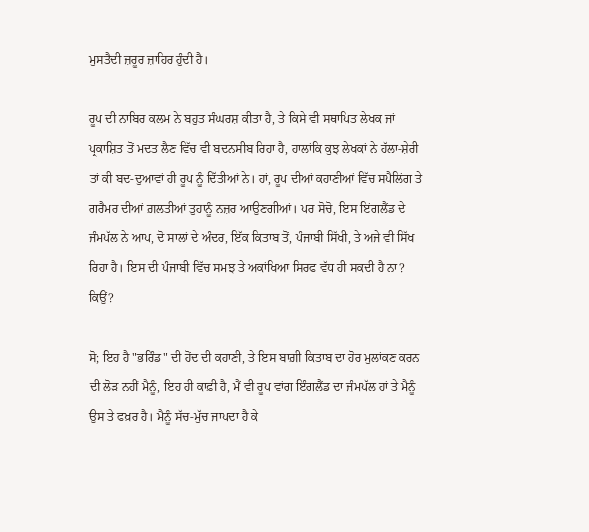ਮੁਸਤੈਦੀ ਜ਼ਰੂਰ ਜ਼ਾਹਿਰ ਹੁੰਦੀ ਹੈ।

ਰੂਪ ਦੀ ਨਾਬਿਰ ਕਲਮ ਨੇ ਬਹੁਤ ਸੰਘਰਸ਼ ਕੀਤਾ ਹੈ, ਤੇ ਕਿਸੇ ਵੀ ਸਥਾਪਿਤ ਲੇਖਕ ਜਾਂ ਪ੍ਰਕਾਸ਼ਿਤ ਤੋਂ ਮਦਤ ਲੈਣ ਵਿੱਚ ਵੀ ਬਦਨਸੀਬ ਰਿਹਾ ਹੈ, ਹਾਲਾਂਕਿ ਕੁਝ ਲੇਖਕਾਂ ਨੇ ਹੱਲਾ-ਸ਼ੇਰੀ ਤਾਂ ਕੀ ਬਦ-ਦੁਆਵਾਂ ਹੀ ਰੂਪ ਨੂੰ ਦਿੱਤੀਆਂ ਨੇ। ਹਾਂ, ਰੂਪ ਦੀਆਂ ਕਹਾਣੀਆਂ ਵਿੱਚ ਸਪੈਲਿਂਗ ਤੇ ਗਰੈਮਰ ਦੀਆਂ ਗ਼ਲਤੀਆਂ ਤੁਹਾਨੂੰ ਨਜ਼ਰ ਆਉਣਗੀਆਂ। ਪਰ ਸੋਚੋ, ਇਸ ਇਂਗਲੈਂਡ ਦੇ ਜੰਮਪੱਲ ਨੇ ਆਪ, ਦੋ ਸਾਲਾਂ ਦੇ ਅੰਦਰ, ਇੱਕ ਕਿਤਾਬ ਤੋਂ, ਪੰਜਾਬੀ ਸਿੱਖੀ, ਤੇ ਅਜੇ ਵੀ ਸਿੱਖ ਰਿਹਾ ਹੈ। ਇਸ ਦੀ ਪੰਜਾਬੀ ਵਿੱਚ ਸਮਝ ਤੇ ਅਕਾਂਖਿਆ ਸਿਰਫ ਵੱਧ ਹੀ ਸਕਦੀ ਹੈ ਨਾ? ਕਿਉਂ?

ਸੋ; ਇਹ ਹੈ "ਭਰਿੰਡ" ਦੀ ਹੋਂਦ ਦੀ ਕਹਾਣੀ, ਤੇ ਇਸ ਬਾਗ਼ੀ ਕਿਤਾਬ ਦਾ ਹੋਰ ਮੁਲਾਂਕਣ ਕਰਨ ਦੀ ਲੋੜ ਨਹੀਂ ਮੈਨੂੰ, ਇਹ ਹੀ ਕਾਫ਼ੀ ਹੈ, ਮੈਂ ਵੀ ਰੂਪ ਵਾਂਗ ਇੰਗਲੈਂਡ ਦਾ ਜੰਮਪੱਲ ਹਾਂ ਤੇ ਮੈਨੂੰ ਉਸ ਤੇ ਫਖ਼ਰ ਹੈ। ਮੈਨੂੰ ਸੱਚ-ਮੁੱਚ ਜਾਪਦਾ ਹੈ ਕੇ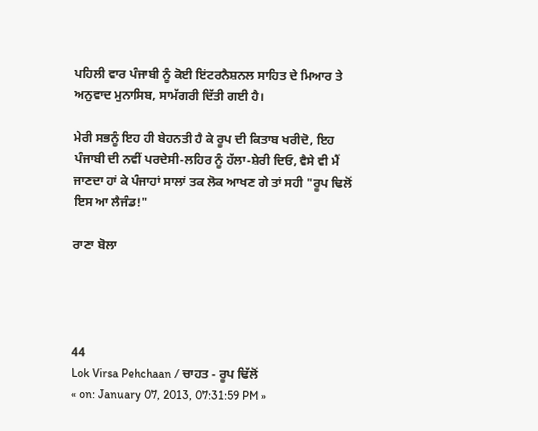ਪਹਿਲੀ ਵਾਰ ਪੰਜਾਬੀ ਨੂੰ ਕੋਈ ਇਂਟਰਨੈਸ਼ਨਲ ਸਾਹਿਤ ਦੇ ਮਿਆਰ ਤੇ ਅਨੁਵਾਦ ਮੁਨਾਸਿਬ, ਸਾਮੱਗਰੀ ਦਿੱਤੀ ਗਈ ਹੈ।

ਮੇਰੀ ਸਭਨੂੰ ਇਹ ਹੀ ਬੇਹਨਤੀ ਹੈ ਕੇ ਰੂਪ ਦੀ ਕਿਤਾਬ ਖਰੀਦੋ, ਇਹ ਪੰਜਾਬੀ ਦੀ ਨਵੀਂ ਪਰਦੇਸੀ-ਲਹਿਰ ਨੂੰ ਹੱਲਾ-ਸ਼ੇਰੀ ਦਿਓ, ਵੈਸੇ ਵੀ ਮੈਂ ਜਾਣਦਾ ਹਾਂ ਕੇ ਪੰਜਾਹਾਂ ਸਾਲਾਂ ਤਕ ਲੋਕ ਆਖਣ ਗੇ ਤਾਂ ਸਹੀ "ਰੂਪ ਢਿਲੋਂ ਇਸ ਆ ਲੈਜੰਡ!"

ਰਾਣਾ ਬੋਲਾ




44
Lok Virsa Pehchaan / ਚਾਹਤ - ਰੂਪ ਢਿੱਲੋਂ
« on: January 07, 2013, 07:31:59 PM »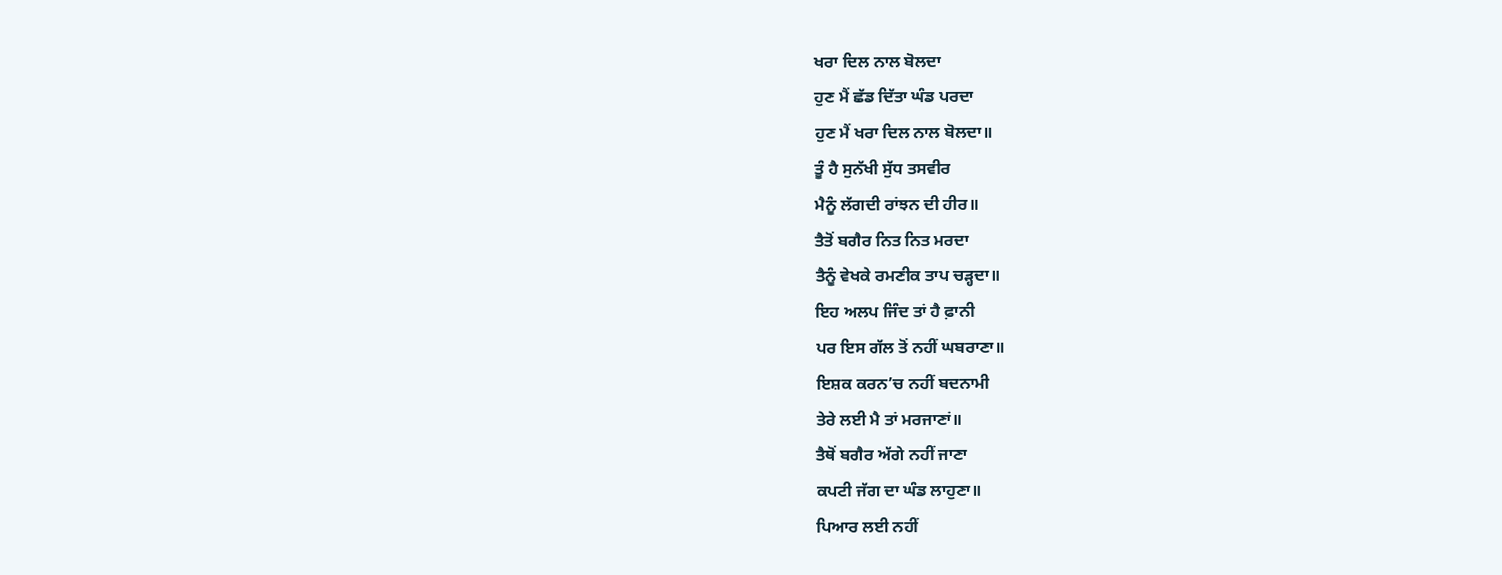ਖਰਾ ਦਿਲ ਨਾਲ ਬੋਲਦਾ
ਹੁਣ ਮੈਂ ਛੱਡ ਦਿੱਤਾ ਘੰਡ ਪਰਦਾ
ਹੁਣ ਮੈਂ ਖਰਾ ਦਿਲ ਨਾਲ ਬੋਲਦਾ॥
ਤੂੰ ਹੈ ਸੁਨੱਖੀ ਸੁੱਧ ਤਸਵੀਰ
ਮੈਨੂੰ ਲੱਗਦੀ ਰਾਂਝਨ ਦੀ ਹੀਰ॥
ਤੈਤੋਂ ਬਗੈਰ ਨਿਤ ਨਿਤ ਮਰਦਾ
ਤੈਨੂੰ ਵੇਖਕੇ ਰਮਣੀਕ ਤਾਪ ਚੜ੍ਹਦਾ॥
ਇਹ ਅਲਪ ਜਿੰਦ ਤਾਂ ਹੈ ਫ਼ਾਨੀ
ਪਰ ਇਸ ਗੱਲ ਤੋਂ ਨਹੀਂ ਘਬਰਾਣਾ॥
ਇਸ਼ਕ ਕਰਨ’ਚ ਨਹੀਂ ਬਦਨਾਮੀ
ਤੇਰੇ ਲਈ ਮੈ ਤਾਂ ਮਰਜਾਣਾਂ॥
ਤੈਥੋਂ ਬਗੈਰ ਅੱਗੇ ਨਹੀਂ ਜਾਣਾ
ਕਪਟੀ ਜੱਗ ਦਾ ਘੰਡ ਲਾਹੁਣਾ॥
ਪਿਆਰ ਲਈ ਨਹੀਂ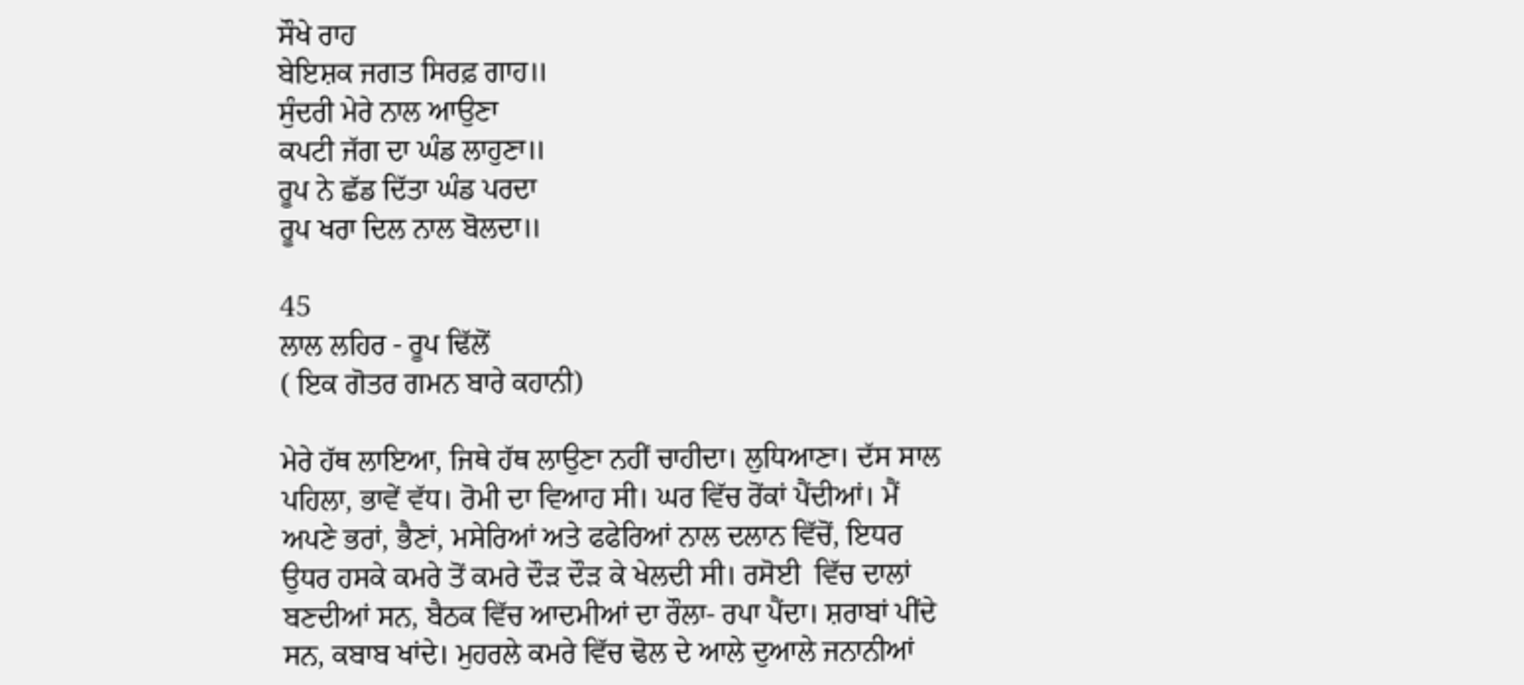ਸੌਖੇ ਰਾਹ
ਬੇਇਸ਼ਕ ਜਗਤ ਸਿਰਫ਼ ਗਾਹ॥
ਸੁੰਦਰੀ ਮੇਰੇ ਨਾਲ ਆਉਣਾ
ਕਪਟੀ ਜੱਗ ਦਾ ਘੰਡ ਲਾਹੁਣਾ॥
ਰੂਪ ਨੇ ਛੱਡ ਦਿੱਤਾ ਘੰਡ ਪਰਦਾ
ਰੂਪ ਖਰਾ ਦਿਲ ਨਾਲ ਬੋਲਦਾ॥

45
ਲਾਲ ਲਹਿਰ - ਰੂਪ ਢਿੱਲੋਂ
( ਇਕ ਗੋਤਰ ਗਮਨ ਬਾਰੇ ਕਹਾਨੀ)

ਮੇਰੇ ਹੱਥ ਲਾਇਆ, ਜਿਥੇ ਹੱਥ ਲਾਉਣਾ ਨਹੀਂ ਚਾਹੀਦਾ। ਲੁਧਿਆਣਾ। ਦੱਸ ਸਾਲ ਪਹਿਲਾ, ਭਾਵੇਂ ਵੱਧ। ਰੋਮੀ ਦਾ ਵਿਆਹ ਸੀ। ਘਰ ਵਿੱਚ ਰੋਂਕਾਂ ਪੈਂਦੀਆਂ। ਮੈਂ ਅਪਣੇ ਭਰਾਂ, ਭੈਣਾਂ, ਮਸੇਰਿਆਂ ਅਤੇ ਫਫੇਰਿਆਂ ਨਾਲ ਦਲਾਨ ਵਿੱਚੋਂ, ਇਧਰ ਉਧਰ ਹਸਕੇ ਕਮਰੇ ਤੋਂ ਕਮਰੇ ਦੌੜ ਦੌੜ ਕੇ ਖੇਲਦੀ ਸੀ। ਰਸੋਈ  ਵਿੱਚ ਦਾਲਾਂ ਬਣਦੀਆਂ ਸਨ, ਬੈਠਕ ਵਿੱਚ ਆਦਮੀਆਂ ਦਾ ਰੌਲਾ- ਰਪਾ ਪੈਂਦਾ। ਸ਼ਰਾਬਾਂ ਪੀਂਦੇ ਸਨ, ਕਬਾਬ ਖਾਂਦੇ। ਮੁਹਰਲੇ ਕਮਰੇ ਵਿੱਚ ਢੋਲ ਦੇ ਆਲੇ ਦੁਆਲੇ ਜਨਾਨੀਆਂ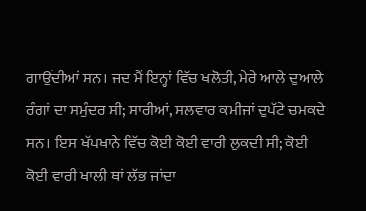ਗਾਉਂਦੀਆਂ ਸਨ। ਜਦ ਮੈਂ ਇਨ੍ਹਾਂ ਵਿੱਚ ਖਲੋਤੀ, ਮੇਰੇ ਆਲੇ ਦੁਆਲੇ ਰੰਗਾਂ ਦਾ ਸਮੁੰਦਰ ਸੀ; ਸਾਰੀਆਂ, ਸਲਵਾਰ ਕਮੀਜਾਂ ਦੁਪੱਟੇ ਚਮਕਦੇ ਸਨ। ਇਸ ਖੱਪਖਾਨੇ ਵਿੱਚ ਕੋਈ ਕੋਈ ਵਾਰੀ ਲੁਕਦੀ ਸੀ; ਕੋਈ ਕੋਈ ਵਾਰੀ ਖਾਲੀ ਥਾਂ ਲੱਭ ਜਾਂਦਾ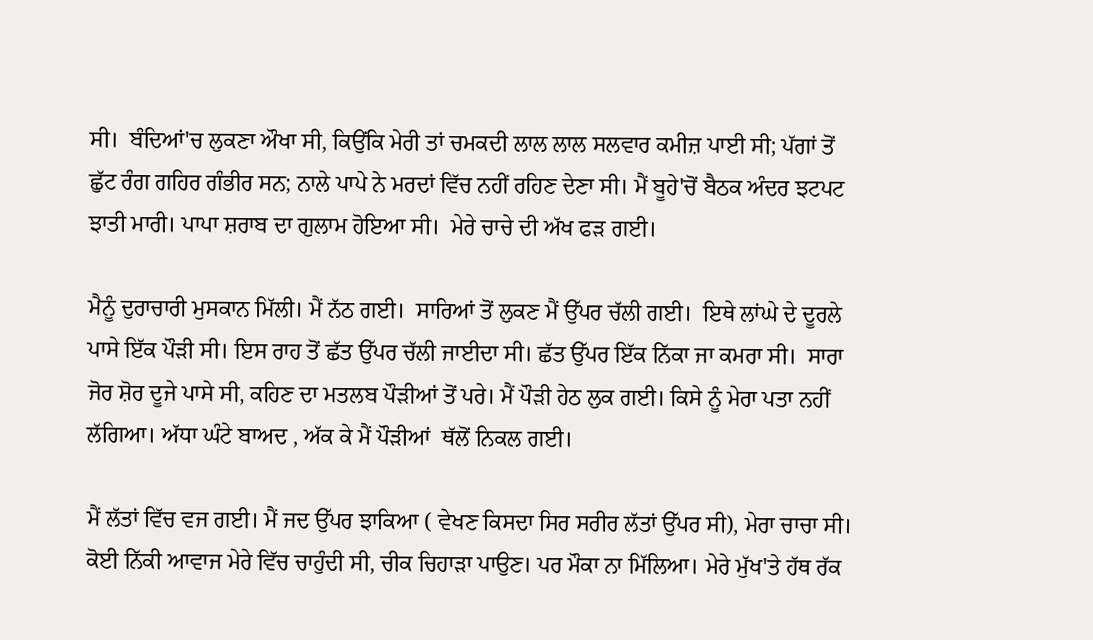ਸੀ।  ਬੰਦਿਆਂ'ਚ ਲੁਕਣਾ ਔਖਾ ਸੀ, ਕਿਉਂਕਿ ਮੇਰੀ ਤਾਂ ਚਮਕਦੀ ਲਾਲ ਲਾਲ ਸਲਵਾਰ ਕਮੀਜ਼ ਪਾਈ ਸੀ; ਪੱਗਾਂ ਤੋਂ ਛੁੱਟ ਰੰਗ ਗਹਿਰ ਗੰਭੀਰ ਸਨ; ਨਾਲੇ ਪਾਪੇ ਨੇ ਮਰਦਾਂ ਵਿੱਚ ਨਹੀਂ ਰਹਿਣ ਦੇਣਾ ਸੀ। ਮੈਂ ਬੂਹੇ'ਚੋਂ ਬੈਠਕ ਅੰਦਰ ਝਟਪਟ ਝਾਤੀ ਮਾਰੀ। ਪਾਪਾ ਸ਼ਰਾਬ ਦਾ ਗੁਲਾਮ ਹੋਇਆ ਸੀ।  ਮੇਰੇ ਚਾਚੇ ਦੀ ਅੱਖ ਫੜ ਗਈ।

ਮੈਨੂੰ ਦੁਰਾਚਾਰੀ ਮੁਸਕਾਨ ਮਿੱਲੀ। ਮੈਂ ਨੱਠ ਗਈ।  ਸਾਰਿਆਂ ਤੋਂ ਲੁਕਣ ਮੈਂ ਉੱਪਰ ਚੱਲੀ ਗਈ।  ਇਥੇ ਲਾਂਘੇ ਦੇ ਦੂਰਲੇ ਪਾਸੇ ਇੱਕ ਪੌੜੀ ਸੀ। ਇਸ ਰਾਹ ਤੋਂ ਛੱਤ ਉੱਪਰ ਚੱਲੀ ਜਾਈਦਾ ਸੀ। ਛੱਤ ਉੱਪਰ ਇੱਕ ਨਿੱਕਾ ਜਾ ਕਮਰਾ ਸੀ।  ਸਾਰਾ ਜੋਰ ਸ਼ੋਰ ਦੂਜੇ ਪਾਸੇ ਸੀ, ਕਹਿਣ ਦਾ ਮਤਲਬ ਪੌੜੀਆਂ ਤੋਂ ਪਰੇ। ਮੈਂ ਪੌੜੀ ਹੇਠ ਲੁਕ ਗਈ। ਕਿਸੇ ਨੂੰ ਮੇਰਾ ਪਤਾ ਨਹੀਂ ਲੱਗਿਆ। ਅੱਧਾ ਘੰਟੇ ਬਾਅਦ , ਅੱਕ ਕੇ ਮੈਂ ਪੌੜੀਆਂ  ਥੱਲੋਂ ਨਿਕਲ ਗਈ।

ਮੈਂ ਲੱਤਾਂ ਵਿੱਚ ਵਜ ਗਈ। ਮੈਂ ਜਦ ਉੱਪਰ ਝਾਕਿਆ ( ਵੇਖਣ ਕਿਸਦਾ ਸਿਰ ਸਰੀਰ ਲੱਤਾਂ ਉੱਪਰ ਸੀ), ਮੇਰਾ ਚਾਚਾ ਸੀ। ਕੋਈ ਨਿੱਕੀ ਆਵਾਜ ਮੇਰੇ ਵਿੱਚ ਚਾਹੁੰਦੀ ਸੀ, ਚੀਕ ਚਿਹਾੜਾ ਪਾਉਣ। ਪਰ ਮੌਕਾ ਨਾ ਮਿੱਲਿਆ। ਮੇਰੇ ਮੁੱਖ'ਤੇ ਹੱਥ ਰੱਕ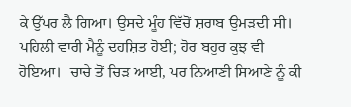ਕੇ ਉੱਪਰ ਲੈ ਗਿਆ। ਉਸਦੇ ਮੂੰਹ ਵਿੱਚੋਂ ਸ਼ਰਾਬ ਉਮੜਦੀ ਸੀ। ਪਹਿਲੀ ਵਾਰੀ ਮੈਨੂੰ ਦਹਸ਼ਿਤ ਹੋਈ; ਹੋਰ ਬਹੁਰ ਕੁਝ ਵੀ ਹੋਇਆ।  ਚਾਚੇ ਤੋਂ ਚਿੜ ਆਈ, ਪਰ ਨਿਆਣੀ ਸਿਆਣੇ ਨੂੰ ਕੀ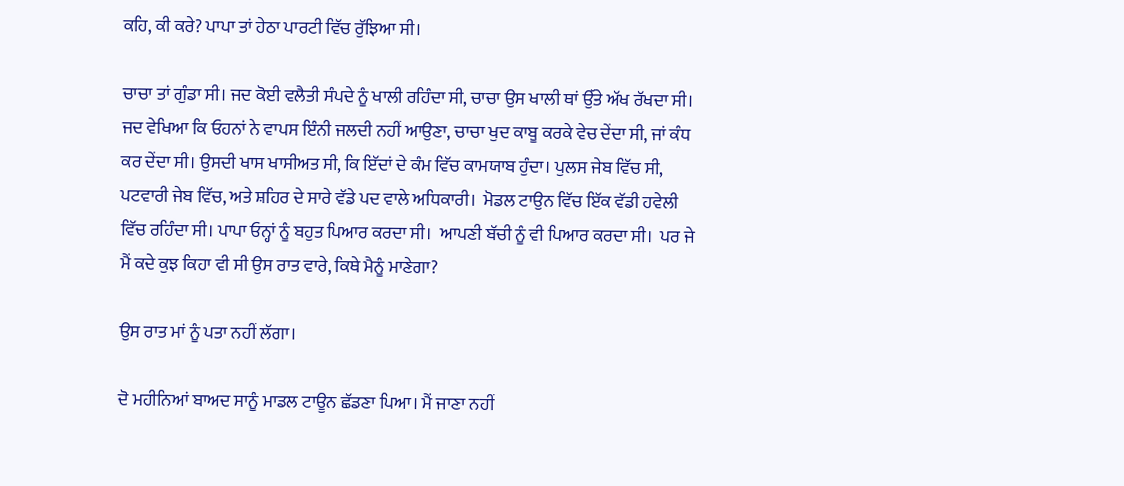ਕਹਿ, ਕੀ ਕਰੇ? ਪਾਪਾ ਤਾਂ ਹੇਠਾ ਪਾਰਟੀ ਵਿੱਚ ਰੁੱਝਿਆ ਸੀ।

ਚਾਚਾ ਤਾਂ ਗੁੰਡਾ ਸੀ। ਜਦ ਕੋਈ ਵਲੈਤੀ ਸੰਪਦੇ ਨੂੰ ਖਾਲੀ ਰਹਿੰਦਾ ਸੀ, ਚਾਚਾ ਉਸ ਖਾਲੀ ਥਾਂ ਉੱਤੇ ਅੱਖ ਰੱਖਦਾ ਸੀ।  ਜਦ ਵੇਖਿਆ ਕਿ ਓਹਨਾਂ ਨੇ ਵਾਪਸ ਇੰਨੀ ਜਲਦੀ ਨਹੀਂ ਆਉਣਾ, ਚਾਚਾ ਖੁਦ ਕਾਬੂ ਕਰਕੇ ਵੇਚ ਦੇਂਦਾ ਸੀ, ਜਾਂ ਕੰਧ ਕਰ ਦੇਂਦਾ ਸੀ। ਉਸਦੀ ਖਾਸ ਖਾਸੀਅਤ ਸੀ, ਕਿ ਇੱਦਾਂ ਦੇ ਕੰਮ ਵਿੱਚ ਕਾਮਯਾਬ ਹੁੰਦਾ। ਪੁਲਸ ਜੇਬ ਵਿੱਚ ਸੀ, ਪਟਵਾਰੀ ਜੇਬ ਵਿੱਚ, ਅਤੇ ਸ਼ਹਿਰ ਦੇ ਸਾਰੇ ਵੱਡੇ ਪਦ ਵਾਲੇ ਅਧਿਕਾਰੀ।  ਮੋਡਲ ਟਾਉਨ ਵਿੱਚ ਇੱਕ ਵੱਡੀ ਹਵੇਲੀ ਵਿੱਚ ਰਹਿੰਦਾ ਸੀ। ਪਾਪਾ ਓਨ੍ਹਾਂ ਨੂੰ ਬਹੁਤ ਪਿਆਰ ਕਰਦਾ ਸੀ।  ਆਪਣੀ ਬੱਚੀ ਨੂੰ ਵੀ ਪਿਆਰ ਕਰਦਾ ਸੀ।  ਪਰ ਜੇ ਮੈਂ ਕਦੇ ਕੁਝ ਕਿਹਾ ਵੀ ਸੀ ਉਸ ਰਾਤ ਵਾਰੇ, ਕਿਥੇ ਮੈਨੂੰ ਮਾਣੇਗਾ?

ਉਸ ਰਾਤ ਮਾਂ ਨੂੰ ਪਤਾ ਨਹੀਂ ਲੱਗਾ।

ਦੋ ਮਹੀਨਿਆਂ ਬਾਅਦ ਸਾਨੂੰ ਮਾਡਲ ਟਾਊਨ ਛੱਡਣਾ ਪਿਆ। ਮੈਂ ਜਾਣਾ ਨਹੀਂ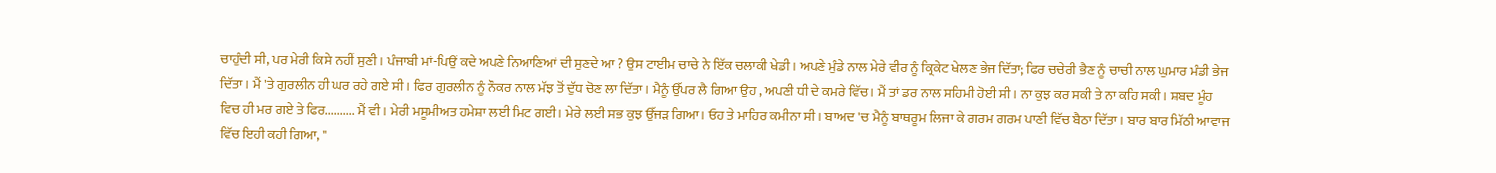ਚਾਹੁੰਦੀ ਸੀ, ਪਰ ਮੇਰੀ ਕਿਸੇ ਨਹੀਂ ਸੁਣੀ । ਪੰਜਾਬੀ ਮਾਂ-ਪਿਉਂ ਕਦੇ ਅਪਣੇ ਨਿਆਣਿਆਂ ਦੀ ਸੁਣਦੇ ਆ ? ਉਸ ਟਾਈਮ ਚਾਚੇ ਨੇ ਇੱਕ ਚਲਾਕੀ ਖੇਡੀ। ਅਪਣੇ ਮੁੰਡੇ ਨਾਲ ਮੇਰੇ ਵੀਰ ਨੂੰ ਕ੍ਰਿਕੇਟ ਖੇਲਣ ਭੇਜ ਦਿੱਤਾ; ਫਿਰ ਚਚੇਰੀ ਭੈਣ ਨੂੰ ਚਾਚੀ ਨਾਲ ਘੁਮਾਰ ਮੰਡੀ ਭੇਜ ਦਿੱਤਾ। ਮੈਂ 'ਤੇ ਗੁਰਲੀਨ ਹੀ ਘਰ ਰਹੇ ਗਏ ਸੀ। ਫਿਰ ਗੁਰਲੀਨ ਨੂੰ ਨੌਕਰ ਨਾਲ ਮੱਝ ਤੋਂ ਦੁੱਧ ਚੋਣ ਲਾ ਦਿੱਤਾ। ਮੈਨੂੰ ਉੱਪਰ ਲੈ ਗਿਆ ਉਹ , ਅਪਣੀ ਧੀ ਦੇ ਕਮਰੇ ਵਿੱਚ। ਮੈਂ ਤਾਂ ਡਰ ਨਾਲ ਸਹਿਮੀ ਹੋਈ ਸੀ। ਨਾ ਕੁਝ ਕਰ ਸਕੀ ਤੇ ਨਾ ਕਹਿ ਸਕੀ। ਸ਼ਬਦ ਮੂੰਹ ਵਿਚ ਹੀ ਮਰ ਗਏ ਤੇ ਫਿਰ.......... ਮੈਂ ਵੀ। ਮੇਰੀ ਮਸੂਮੀਅਤ ਹਮੇਸ਼ਾ ਲਈ ਮਿਟ ਗਈ। ਮੇਰੇ ਲਈ ਸਭ ਕੁਝ ਉੱਜੜ ਗਿਆ। ਓਹ ਤੇ ਮਾਹਿਰ ਕਮੀਨਾ ਸੀ। ਬਾਅਦ 'ਚ ਮੈਨੂੰ ਬਾਥਰੂਮ ਲਿਜਾ ਕੇ ਗਰਮ ਗਰਮ ਪਾਣੀ ਵਿੱਚ ਬੈਠਾ ਦਿੱਤਾ। ਬਾਰ ਬਾਰ ਮਿੱਠੀ ਆਵਾਜ ਵਿੱਚ ਇਹੀ ਕਹੀ ਗਿਆ, "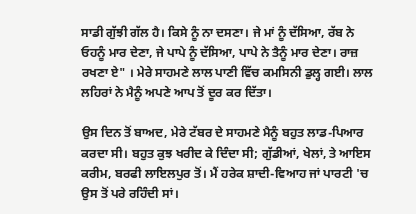ਸਾਡੀ ਗੁੱਝੀ ਗੱਲ ਹੈ। ਕਿਸੇ ਨੂੰ ਨਾ ਦਸਣਾ। ਜੇ ਮਾਂ ਨੂੰ ਦੱਸਿਆ, ਰੱਬ ਨੇ ਓਹਨੂੰ ਮਾਰ ਦੇਣਾ, ਜੇ ਪਾਪੇ ਨੂੰ ਦੱਸਿਆ, ਪਾਪੇ ਨੇ ਤੈਨੂੰ ਮਾਰ ਦੇਣਾ। ਰਾਜ਼ ਰਖਣਾ ਏ" । ਮੇਰੇ ਸਾਹਮਣੇ ਲਾਲ ਪਾਣੀ ਵਿੱਚ ਕਮਸਿਨੀ ਡੁਲ੍ਹ ਗਈ। ਲਾਲ ਲਹਿਰਾਂ ਨੇ ਮੈਨੂੰ ਅਪਣੇ ਆਪ ਤੋਂ ਦੂਰ ਕਰ ਦਿੱਤਾ।

ਉਸ ਦਿਨ ਤੋਂ ਬਾਅਦ, ਮੇਰੇ ਟੱਬਰ ਦੇ ਸਾਹਮਣੇ ਮੈਨੂੰ ਬਹੁਤ ਲਾਡ-ਪਿਆਰ ਕਰਦਾ ਸੀ। ਬਹੁਤ ਕੁਝ ਖਰੀਦ ਕੇ ਦਿੰਦਾ ਸੀ; ਗੁੱਡੀਆਂ, ਖੇਲਾਂ, ਤੇ ਆਇਸ ਕਰੀਮ, ਬਰਫੀ ਲਾਇਲਪੁਰ ਤੋਂ। ਮੈਂ ਹਰੇਕ ਸ਼ਾਦੀ-ਵਿਆਹ ਜਾਂ ਪਾਰਟੀ 'ਚ ਉਸ ਤੋਂ ਪਰੇ ਰਹਿੰਦੀ ਸਾਂ।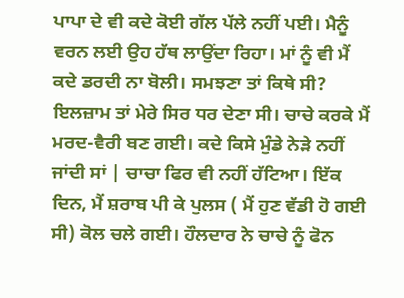ਪਾਪਾ ਦੇ ਵੀ ਕਦੇ ਕੋਈ ਗੱਲ ਪੱਲੇ ਨਹੀਂ ਪਈ। ਮੈਨੂੰ ਵਰਨ ਲਈ ਉਹ ਹੱਥ ਲਾਉਂਦਾ ਰਿਹਾ। ਮਾਂ ਨੂੰ ਵੀ ਮੈਂ ਕਦੇ ਡਰਦੀ ਨਾ ਬੋਲੀ। ਸਮਝਣਾ ਤਾਂ ਕਿਥੇ ਸੀ? ਇਲਜ਼ਾਮ ਤਾਂ ਮੇਰੇ ਸਿਰ ਧਰ ਦੇਣਾ ਸੀ। ਚਾਚੇ ਕਰਕੇ ਮੈਂ ਮਰਦ-ਵੈਰੀ ਬਣ ਗਈ। ਕਦੇ ਕਿਸੇ ਮੁੰਡੇ ਨੇੜੇ ਨਹੀਂ ਜਾਂਦੀ ਸਾਂ | ਚਾਚਾ ਫਿਰ ਵੀ ਨਹੀਂ ਹੱਟਿਆ। ਇੱਕ ਦਿਨ, ਮੈਂ ਸ਼ਰਾਬ ਪੀ ਕੇ ਪੁਲਸ ( ਮੈਂ ਹੁਣ ਵੱਡੀ ਹੋ ਗਈ ਸੀ) ਕੋਲ ਚਲੇ ਗਈ। ਹੌਲਦਾਰ ਨੇ ਚਾਚੇ ਨੂੰ ਫੋਨ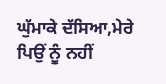ਘੁੱਮਾਕੇ ਦੱਸਿਆ,ਮੇਰੇ ਪਿਉਂ ਨੂੰ ਨਹੀਂ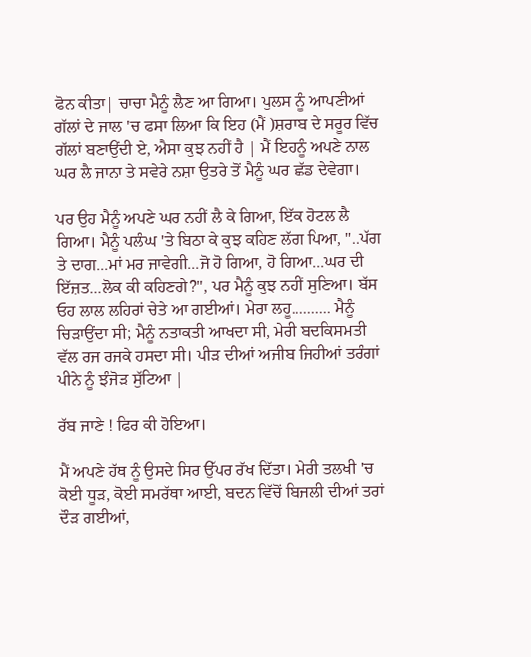ਫੋਨ ਕੀਤਾ| ਚਾਚਾ ਮੈਨੂੰ ਲੈਣ ਆ ਗਿਆ। ਪੁਲਸ ਨੂੰ ਆਪਣੀਆਂ ਗੱਲਾਂ ਦੇ ਜਾਲ 'ਚ ਫਸਾ ਲਿਆ ਕਿ ਇਹ (ਮੈਂ )ਸ਼ਰਾਬ ਦੇ ਸਰੂਰ ਵਿੱਚ ਗੱਲਾਂ ਬਣਾਉਂਦੀ ਏ, ਐਸਾ ਕੁਝ ਨਹੀਂ ਹੈ | ਮੈਂ ਇਹਨੂੰ ਅਪਣੇ ਨਾਲ ਘਰ ਲੈ ਜਾਨਾ ਤੇ ਸਵੇਰੇ ਨਸ਼ਾ ਉਤਰੇ ਤੋਂ ਮੈਨੂੰ ਘਰ ਛੱਡ ਦੇਵੇਗਾ।

ਪਰ ਉਹ ਮੈਨੂੰ ਅਪਣੇ ਘਰ ਨਹੀਂ ਲੈ ਕੇ ਗਿਆ, ਇੱਕ ਹੋਟਲ ਲੈ ਗਿਆ। ਮੈਨੂੰ ਪਲੰਘ 'ਤੇ ਬਿਠਾ ਕੇ ਕੁਝ ਕਹਿਣ ਲੱਗ ਪਿਆ, "..ਪੱਗ ਤੇ ਦਾਗ...ਮਾਂ ਮਰ ਜਾਵੇਗੀ...ਜੋ ਹੋ ਗਿਆ, ਹੋ ਗਿਆ...ਘਰ ਦੀ ਇੱਜ਼ਤ...ਲੋਕ ਕੀ ਕਹਿਣਗੇ?", ਪਰ ਮੈਨੂੰ ਕੁਝ ਨਹੀਂ ਸੁਣਿਆ। ਬੱਸ ਓਹ ਲਾਲ ਲਹਿਰਾਂ ਚੇਤੇ ਆ ਗਈਆਂ। ਮੇਰਾ ਲਹੂ.......... ਮੈਨੂੰ ਚਿੜਾਉਂਦਾ ਸੀ; ਮੈਨੂੰ ਨਤਾਕਤੀ ਆਖਦਾ ਸੀ, ਮੇਰੀ ਬਦਕਿਸਮਤੀ ਵੱਲ ਰਜ ਰਜਕੇ ਹਸਦਾ ਸੀ। ਪੀੜ ਦੀਆਂ ਅਜੀਬ ਜਿਹੀਆਂ ਤਰੰਗਾਂ ਪੀਨੇ ਨੂੰ ਝੰਜੋੜ ਸੁੱਟਿਆ |

ਰੱਬ ਜਾਣੇ ! ਫਿਰ ਕੀ ਹੋਇਆ।

ਮੈਂ ਅਪਣੇ ਹੱਥ ਨੂੰ ਉਸਦੇ ਸਿਰ ਉੱਪਰ ਰੱਖ ਦਿੱਤਾ। ਮੇਰੀ ਤਲਖੀ 'ਚ ਕੋਈ ਧੂੜ, ਕੋਈ ਸਮਰੱਥਾ ਆਈ, ਬਦਨ ਵਿੱਚੋਂ ਬਿਜਲੀ ਦੀਆਂ ਤਰਾਂ ਦੌੜ ਗਈਆਂ,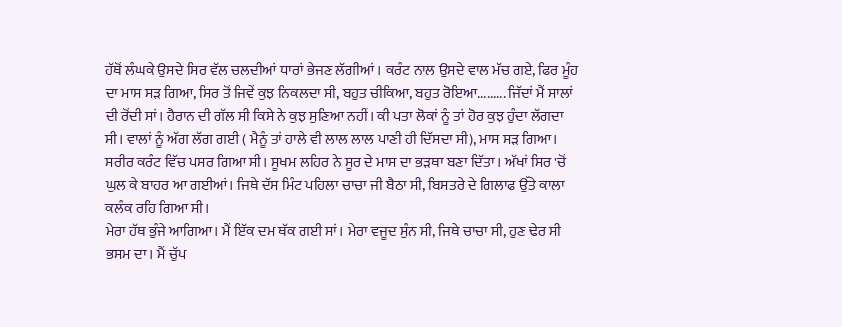ਹੱਥੋਂ ਲੰਘਕੇ ਉਸਦੇ ਸਿਰ ਵੱਲ ਚਲਦੀਆਂ ਧਾਰਾਂ ਭੇਜਣ ਲੱਗੀਆਂ । ਕਰੰਟ ਨਾਲ ਉਸਦੇ ਵਾਲ ਮੱਚ ਗਏ, ਫਿਰ ਮੂੰਹ ਦਾ ਮਾਸ ਸੜ ਗਿਆ, ਸਿਰ ਤੋਂ ਜਿਵੇਂ ਕੁਝ ਨਿਕਲਦਾ ਸੀ, ਬਹੁਤ ਚੀਕਿਆ, ਬਹੁਤ ਰੋਇਆ......... ਜਿੱਦਾਂ ਮੈਂ ਸਾਲਾਂ ਦੀ ਰੋਂਦੀ ਸਾਂ। ਹੈਰਾਨ ਦੀ ਗੱਲ ਸੀ ਕਿਸੇ ਨੇ ਕੁਝ ਸੁਣਿਆ ਨਹੀਂ। ਕੀ ਪਤਾ ਲੋਕਾਂ ਨੂੰ ਤਾਂ ਹੋਰ ਕੁਝ ਹੁੰਦਾ ਲੱਗਦਾ ਸੀ। ਵਾਲਾਂ ਨੂੰ ਅੱਗ ਲੱਗ ਗਈ ( ਮੈਨੂੰ ਤਾਂ ਹਾਲੇ ਵੀ ਲਾਲ ਲਾਲ ਪਾਣੀ ਹੀ ਦਿੱਸਦਾ ਸੀ), ਮਾਸ ਸੜ ਗਿਆ। ਸਰੀਰ ਕਰੰਟ ਵਿੱਚ ਪਸਰ ਗਿਆ ਸੀ। ਸੂਖਮ ਲਹਿਰ ਨੇ ਸੂਰ ਦੇ ਮਾਸ ਦਾ ਭੜਥਾ ਬਣਾ ਦਿੱਤਾ। ਅੱਖਾਂ ਸਿਰ 'ਚੋਂ ਘੁਲ ਕੇ ਬਾਹਰ ਆ ਗਈਆਂ। ਜਿਥੇ ਦੱਸ ਮਿੰਟ ਪਹਿਲਾ ਚਾਚਾ ਜੀ ਬੈਠਾ ਸੀ, ਬਿਸਤਰੇ ਦੇ ਗਿਲਾਫ ਉੱਤੇ ਕਾਲਾ ਕਲੰਕ ਰਹਿ ਗਿਆ ਸੀ।
ਮੇਰਾ ਹੱਥ ਭੁੰਜੇ ਆਗਿਆ। ਮੈਂ ਇੱਕ ਦਮ ਥੱਕ ਗਈ ਸਾਂ। ਮੇਰਾ ਵਜੂਦ ਸੁੰਨ ਸੀ, ਜਿਥੇ ਚਾਚਾ ਸੀ, ਹੁਣ ਢੇਰ ਸੀ ਭਸਮ ਦਾ। ਮੈਂ ਚੁੱਪ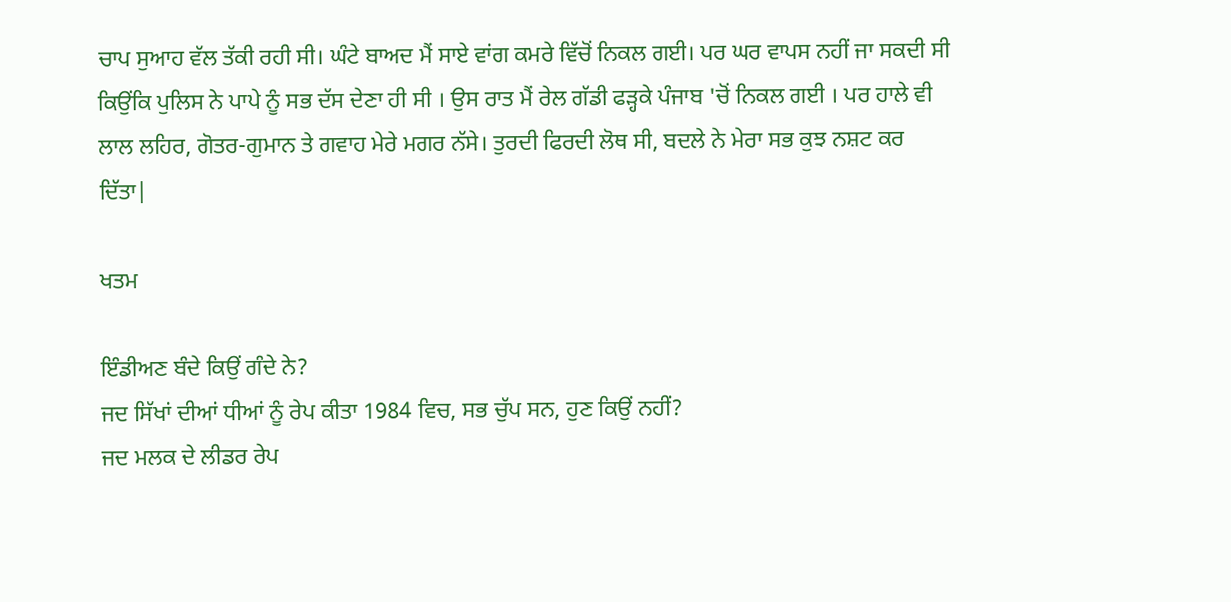ਚਾਪ ਸੁਆਹ ਵੱਲ ਤੱਕੀ ਰਹੀ ਸੀ। ਘੰਟੇ ਬਾਅਦ ਮੈਂ ਸਾਏ ਵਾਂਗ ਕਮਰੇ ਵਿੱਚੋਂ ਨਿਕਲ ਗਈ। ਪਰ ਘਰ ਵਾਪਸ ਨਹੀਂ ਜਾ ਸਕਦੀ ਸੀ ਕਿਉਂਕਿ ਪੁਲਿਸ ਨੇ ਪਾਪੇ ਨੂੰ ਸਭ ਦੱਸ ਦੇਣਾ ਹੀ ਸੀ । ਉਸ ਰਾਤ ਮੈਂ ਰੇਲ ਗੱਡੀ ਫੜ੍ਹਕੇ ਪੰਜਾਬ 'ਚੋਂ ਨਿਕਲ ਗਈ । ਪਰ ਹਾਲੇ ਵੀ ਲਾਲ ਲਹਿਰ, ਗੋਤਰ-ਗੁਮਾਨ ਤੇ ਗਵਾਹ ਮੇਰੇ ਮਗਰ ਨੱਸੇ। ਤੁਰਦੀ ਫਿਰਦੀ ਲੋਥ ਸੀ, ਬਦਲੇ ਨੇ ਮੇਰਾ ਸਭ ਕੁਝ ਨਸ਼ਟ ਕਰ ਦਿੱਤਾ|

ਖਤਮ

ਇੰਡੀਅਣ ਬੰਦੇ ਕਿਉਂ ਗੰਦੇ ਨੇ?
ਜਦ ਸਿੱਖਾਂ ਦੀਆਂ ਧੀਆਂ ਨੂੰ ਰੇਪ ਕੀਤਾ 1984 ਵਿਚ, ਸਭ ਚੁੱਪ ਸਨ, ਹੁਣ ਕਿਉਂ ਨਹੀਂ?
ਜਦ ਮਲਕ ਦੇ ਲੀਡਰ ਰੇਪ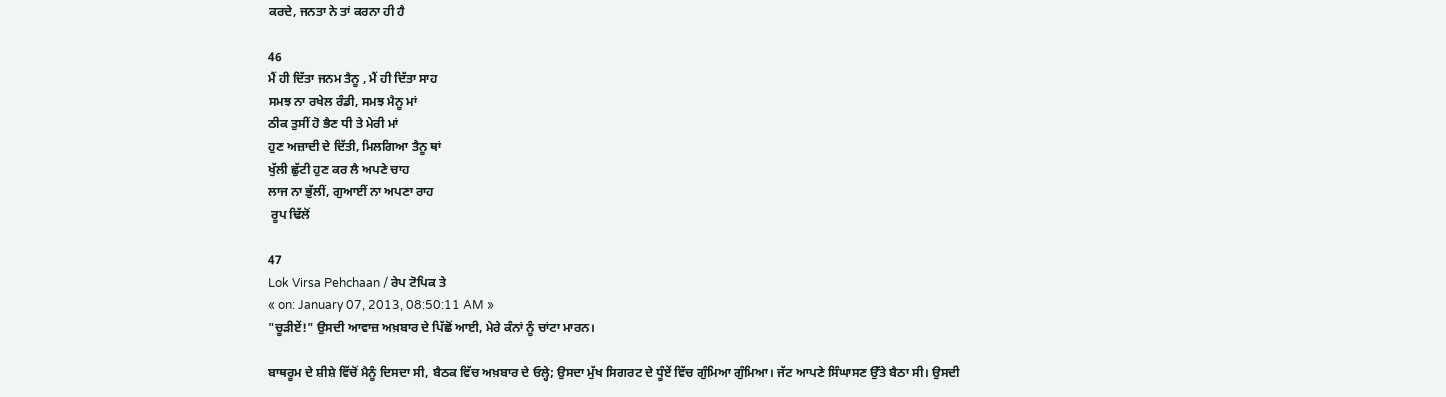ਕਰਦੇ, ਜਨਤਾ ਨੇ ਤਾਂ ਕਰਨਾ ਹੀ ਹੈ

46
ਮੈਂ ਹੀ ਦਿੱਤਾ ਜਨਮ ਤੈਨੂ , ਮੈਂ ਹੀ ਦਿੱਤਾ ਸਾਹ
ਸਮਝ ਨਾ ਰਖੇਲ ਰੰਡੀ, ਸਮਝ ਮੈਨੂ ਮਾਂ
ਠੀਕ ਤੁਸੀਂ ਹੋ ਭੈਣ ਧੀ ਤੇ ਮੇਰੀ ਮਾਂ
ਹੁਣ ਅਜ਼ਾਦੀ ਦੇ ਦਿੱਤੀ, ਮਿਲਗਿਆ ਤੈਨੂ ਥਾਂ
ਖੁੱਲੀ ਛੁੱਟੀ ਹੁਣ ਕਰ ਲੈ ਅਪਣੇ ਚਾਹ
ਲਾਜ ਨਾ ਭੁੱਲੀਂ, ਗੁਆਈਂ ਨਾ ਅਪਣਾ ਰਾਹ
 ਰੂਪ ਢਿੱਲੋਂ

47
Lok Virsa Pehchaan / ਰੇਪ ਟੋਪਿਕ ਤੇ
« on: January 07, 2013, 08:50:11 AM »
"ਚੂੜੀਏਂ!" ਉਸਦੀ ਆਵਾਜ਼ ਅਖ਼ਬਾਰ ਦੇ ਪਿੱਛੋਂ ਆਈ, ਮੇਰੇ ਕੰਨਾਂ ਨੂੰ ਚਾਂਟਾ ਮਾਰਨ।

ਬਾਥਰੂਮ ਦੇ ਸ਼ੀਸ਼ੇ ਵਿੱਚੋਂ ਮੈਨੂੰ ਦਿਸਦਾ ਸੀ, ਬੈਠਕ ਵਿੱਚ ਅਖ਼ਬਾਰ ਦੇ ਓਲ੍ਹੇ; ਉਸਦਾ ਮੁੱਖ ਸਿਗਰਟ ਦੇ ਧੂੰਏਂ ਵਿੱਚ ਗੁੰਮਿਆ ਗੁੰਮਿਆ। ਜੱਟ ਆਪਣੇ ਸਿੰਘਾਸਣ ਉੱਤੇ ਬੈਠਾ ਸੀ। ਉਸਦੀ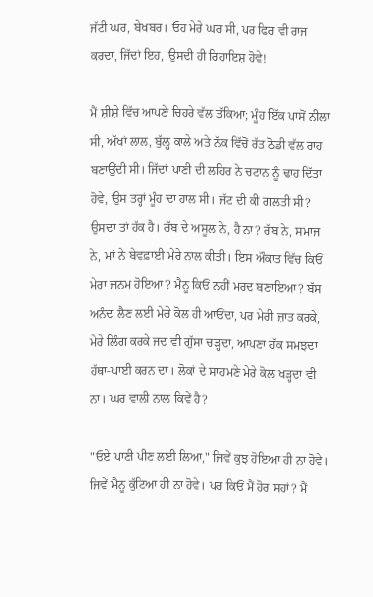ਜੱਟੀ ਘਰ, ਬੇਖਬਰ। ਓਹ ਮੇਰੇ ਘਰ ਸੀ, ਪਰ ਫਿਰ ਵੀ ਰਾਜ ਕਰਦਾ, ਜਿੱਦਾਂ ਇਹ, ਉਸਦੀ ਹੀ ਰਿਹਾਇਸ਼ ਹੋਵੇ!

ਮੈਂ ਸ਼ੀਸ਼ੇ ਵਿੱਚ ਆਪਣੇ ਚਿਹਰੇ ਵੱਲ ਤੱਕਿਆ; ਮੂੰਹ ਇੱਕ ਪਾਸੋਂ ਨੀਲਾ ਸੀ, ਅੱਖਾਂ ਲਾਲ, ਬੁੱਲ੍ਹ ਕਾਲੇ ਅਤੇ ਨੱਕ ਵਿੱਚੋਂ ਰੱਤ ਠੋਡੀ ਵੱਲ ਰਾਹ ਬਣਾਉਂਦੀ ਸੀ। ਜਿੱਦਾਂ ਪਾਣੀ ਦੀ ਲਹਿਰ ਨੇ ਚਟਾਨ ਨੂੰ ਢਾਹ ਦਿੱਤਾ ਹੋਵੇ, ਉਸ ਤਰ੍ਹਾਂ ਮੂੰਹ ਦਾ ਹਾਲ ਸੀ। ਜੱਟ ਦੀ ਕੀ ਗਲਤੀ ਸੀ? ਉਸਦਾ ਤਾਂ ਹੱਕ ਹੈ। ਰੱਬ ਦੇ ਅਸੂਲ ਨੇ, ਹੈ ਨਾ? ਰੱਬ ਨੇ, ਸਮਾਜ ਨੇ, ਮਾਂ ਨੇ ਬੇਵਫ਼ਾਈ ਮੇਰੇ ਨਾਲ ਕੀਤੀ। ਇਸ ਔਕਾਤ ਵਿੱਚ ਕਿਓਂ ਮੇਰਾ ਜਨਮ ਹੋਇਆ? ਮੈਨੂ ਕਿਓਂ ਨਹੀਂ ਮਰਦ ਬਣਾਇਆ? ਬੱਸ ਅਨੰਦ ਲੈਣ ਲਈ ਮੇਰੇ ਕੋਲ ਹੀ ਆਓਂਦਾ, ਪਰ ਮੇਰੀ ਜ਼ਾਤ ਕਰਕੇ, ਮੇਰੇ ਲਿੰਗ ਕਰਕੇ ਜਦ ਵੀ ਗੁੱਸਾ ਚੜ੍ਹਦਾ, ਆਪਣਾ ਹੱਕ ਸਮਝਦਾ ਹੱਥਾ-ਪਾਈ ਕਰਨ ਦਾ। ਲੋਕਾਂ ਦੇ ਸਾਹਮਣੇ ਮੇਰੇ ਕੋਲ ਖੜ੍ਹਦਾ ਵੀ ਨਾ। ਘਰ ਵਾਲੀ ਨਾਲ ਕਿਵੇਂ ਹੈ?

"ਓਏ ਪਾਣੀ ਪੀਣ ਲਈ ਲਿਆ," ਜਿਵੇਂ ਕੁਝ ਹੋਇਆ ਹੀ ਨਾ ਹੋਵੇ। ਜਿਵੇਂ ਮੈਨੂ ਕੁੱਟਿਆ ਹੀ ਨਾ ਹੋਵੇ। ਪਰ ਕਿਓਂ ਮੈਂ ਹੋਰ ਸਹਾਂ? ਮੈਂ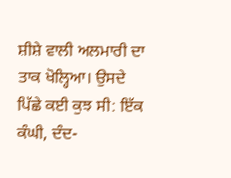ਸ਼ੀਸ਼ੇ ਵਾਲੀ ਅਲਮਾਰੀ ਦਾ ਤਾਕ ਖੋਲ੍ਹਿਆ। ਉਸਦੇ ਪਿੱਛੇ ਕਈ ਕੁਝ ਸੀ: ਇੱਕ ਕੰਘੀ, ਦੰਦ-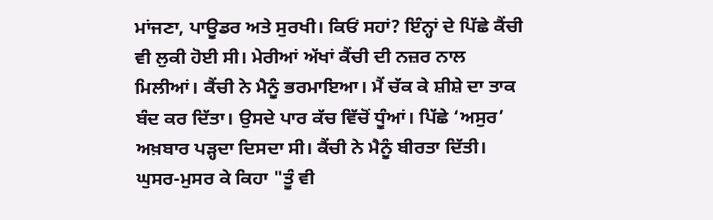ਮਾਂਜਣਾ, ਪਾਊਡਰ ਅਤੇ ਸੁਰਖੀ। ਕਿਓਂ ਸਹਾਂ? ਇੰਨ੍ਹਾਂ ਦੇ ਪਿੱਛੇ ਕੈਂਚੀ ਵੀ ਲੁਕੀ ਹੋਈ ਸੀ। ਮੇਰੀਆਂ ਅੱਖਾਂ ਕੈਂਚੀ ਦੀ ਨਜ਼ਰ ਨਾਲ ਮਿਲੀਆਂ। ਕੈਂਚੀ ਨੇ ਮੈਨੂੰ ਭਰਮਾਇਆ। ਮੈਂ ਚੱਕ ਕੇ ਸ਼ੀਸ਼ੇ ਦਾ ਤਾਕ ਬੰਦ ਕਰ ਦਿੱਤਾ। ਉਸਦੇ ਪਾਰ ਕੱਚ ਵਿੱਚੋਂ ਧੂੰਆਂ। ਪਿੱਛੇ ‘ਅਸੁਰ’ ਅਖ਼ਬਾਰ ਪੜ੍ਹਦਾ ਦਿਸਦਾ ਸੀ। ਕੈਂਚੀ ਨੇ ਮੈਨੂੰ ਬੀਰਤਾ ਦਿੱਤੀ। ਘੁਸਰ-ਮੁਸਰ ਕੇ ਕਿਹਾ "ਤੂੰ ਵੀ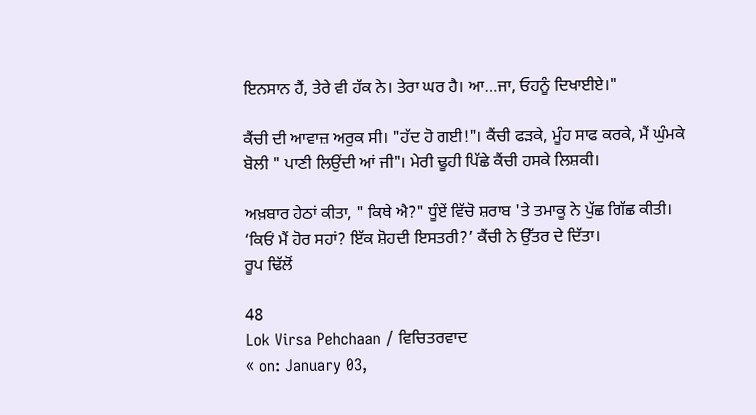ਇਨਸਾਨ ਹੈਂ, ਤੇਰੇ ਵੀ ਹੱਕ ਨੇ। ਤੇਰਾ ਘਰ ਹੈ। ਆ…ਜਾ, ਓਹਨੂੰ ਦਿਖਾਈਏ।"

ਕੈਂਚੀ ਦੀ ਆਵਾਜ਼ ਅਰੁਕ ਸੀ। "ਹੱਦ ਹੋ ਗਈ!"। ਕੈਂਚੀ ਫੜਕੇ, ਮੂੰਹ ਸਾਫ ਕਰਕੇ, ਮੈਂ ਘੁੰਮਕੇ ਬੋਲੀ " ਪਾਣੀ ਲਿਉਂਦੀ ਆਂ ਜੀ"। ਮੇਰੀ ਢੂਹੀ ਪਿੱਛੇ ਕੈਂਚੀ ਹਸਕੇ ਲਿਸ਼ਕੀ।

ਅਖ਼ਬਾਰ ਹੇਠਾਂ ਕੀਤਾ, " ਕਿਥੇ ਐ?" ਧੂੰਏਂ ਵਿੱਚੋ ਸ਼ਰਾਬ 'ਤੇ ਤਮਾਕੂ ਨੇ ਪੁੱਛ ਗਿੱਛ ਕੀਤੀ।
‘ਕਿਓਂ ਮੈਂ ਹੋਰ ਸਹਾਂ? ਇੱਕ ਸ਼ੋਹਦੀ ਇਸਤਰੀ?’ ਕੈਂਚੀ ਨੇ ਉੱਤਰ ਦੇ ਦਿੱਤਾ।
ਰੂਪ ਢਿੱਲੋਂ

48
Lok Virsa Pehchaan / ਵਿਚਿਤਰਵਾਦ
« on: January 03,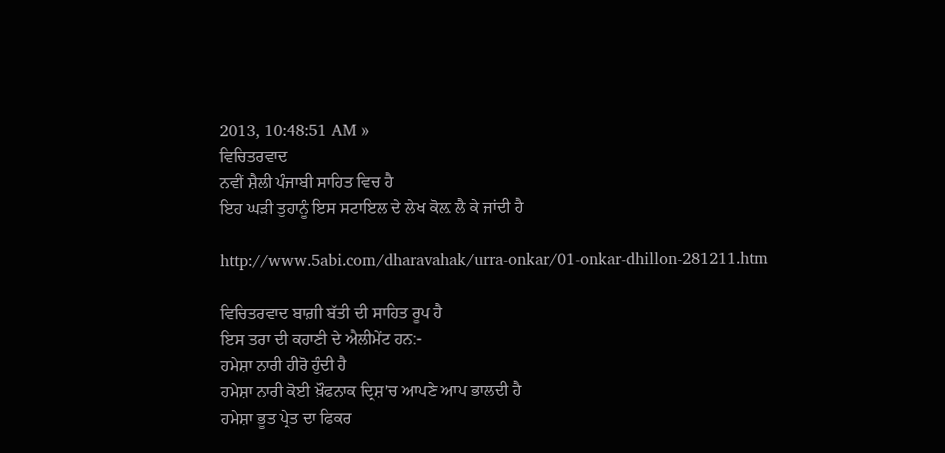2013, 10:48:51 AM »
ਵਿਚਿਤਰਵਾਦ
ਨਵੀਂ ਸ਼ੈਲੀ ਪੰਜਾਬੀ ਸਾਹਿਤ ਵਿਚ ਹੈ
ਇਹ ਘੜੀ ਤੁਹਾਨੂੰ ਇਸ ਸਟਾਇਲ ਦੇ ਲੇਖ ਕੋਲ਼ ਲੈ ਕੇ ਜਾਂਦੀ ਹੈ

http://www.5abi.com/dharavahak/urra-onkar/01-onkar-dhillon-281211.htm

ਵਿਚਿਤਰਵਾਦ ਬਾਗ਼ੀ ਬੱਤੀ ਦੀ ਸਾਹਿਤ ਰੂਪ ਹੈ
ਇਸ ਤਰਾ ਦੀ ਕਹਾਣੀ ਦੇ ਐਲੀਮੇਂਟ ਹਨ:-
ਹਮੇਸ਼ਾ ਨਾਰੀ ਹੀਰੋ ਹੁੰਦੀ ਹੈ
ਹਮੇਸ਼ਾ ਨਾਰੀ ਕੋਈ ਖ਼ੌਫਨਾਕ ਦ੍ਰਿਸ਼'ਚ ਆਪਣੇ ਆਪ ਭਾਲਦੀ ਹੈ
ਹਮੇਸ਼ਾ ਭੂਤ ਪ੍ਰੇਤ ਦਾ ਫਿਕਰ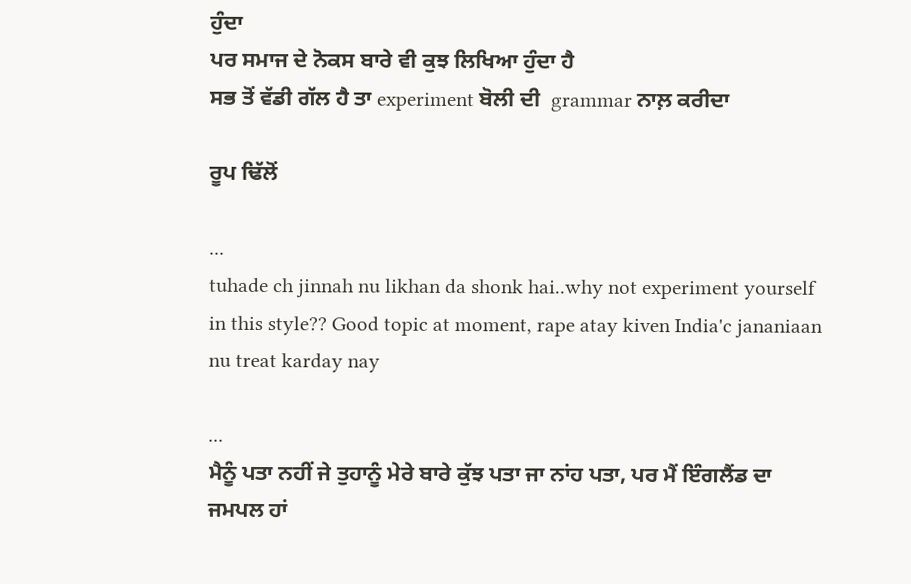ਹੁੰਦਾ
ਪਰ ਸਮਾਜ ਦੇ ਨੋਕਸ ਬਾਰੇ ਵੀ ਕੁਝ ਲਿਖਿਆ ਹੁੰਦਾ ਹੈ
ਸਭ ਤੋਂ ਵੱਡੀ ਗੱਲ ਹੈ ਤਾ experiment ਬੋਲੀ ਦੀ  grammar ਨਾਲ਼ ਕਰੀਦਾ

ਰੂਪ ਢਿੱਲੋਂ

...
tuhade ch jinnah nu likhan da shonk hai..why not experiment yourself in this style?? Good topic at moment, rape atay kiven India'c jananiaan nu treat karday nay

...
ਮੈਨੂੰ ਪਤਾ ਨਹੀਂ ਜੇ ਤੁਹਾਨੂੰ ਮੇਰੇ ਬਾਰੇ ਕੁੱਝ ਪਤਾ ਜਾ ਨਾਂਹ ਪਤਾ, ਪਰ ਮੈਂ ਇੰਗਲੈਂਡ ਦਾ ਜਮਪਲ ਹਾਂ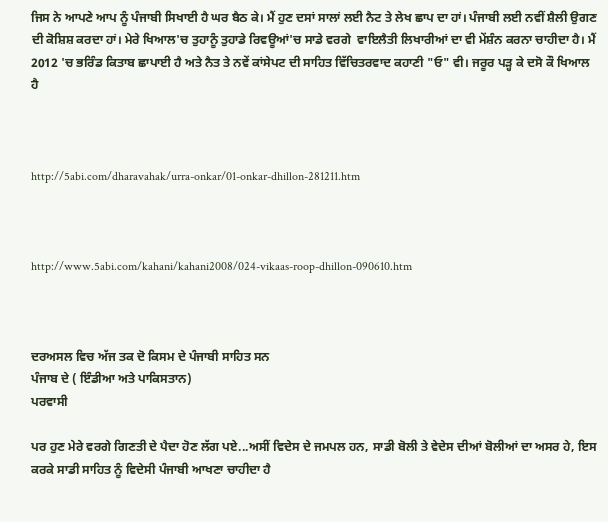ਜਿਸ ਨੇ ਆਪਣੇ ਆਪ ਨੂੰ ਪੰਜਾਬੀ ਸਿਖਾਈ ਹੈ ਘਰ ਬੈਠ ਕੇ। ਮੈਂ ਹੁਣ ਦਸਾਂ ਸਾਲਾਂ ਲਈ ਨੈਟ ਤੇ ਲੇਖ ਛਾਪ ਦਾ ਹਾਂ। ਪੰਜਾਬੀ ਲਈ ਨਵੀਂ ਸ਼ੈਲੀ ਉਗਣ ਦੀ ਕੋਸ਼ਿਸ਼ ਕਰਦਾ ਹਾਂ। ਮੇਰੇ ਖਿਆਲ'ਚ ਤੁਹਾਨੂੰ ਤੁਹਾਡੇ ਰਿਵਊਆਂ'ਚ ਸਾਡੇ ਵਰਗੇ  ਵਾਇਲੈਤੀ ਲਿਖਾਰੀਆਂ ਦਾ ਵੀ ਮੇਂਸ਼ੰਨ ਕਰਨਾ ਚਾਹੀਦਾ ਹੈ। ਮੈਂ 2012 'ਚ ਭਰਿੰਡ ਕਿਤਾਬ ਛਾਪਾਈ ਹੈ ਅਤੇ ਨੈਤ ਤੇ ਨਵੇਂ ਕਾਂਸੇਪਟ ਦੀ ਸਾਹਿਤ ਵਿੱਚਿਤਰਵਾਦ ਕਹਾਣੀ "ਓ" ਵੀ। ਜਰੂਰ ਪੜ੍ਹ ਕੇ ਦਸੋ ਕੌ ਖਿਆਲ ਹੈ



http://5abi.com/dharavahak/urra-onkar/01-onkar-dhillon-281211.htm



http://www.5abi.com/kahani/kahani2008/024-vikaas-roop-dhillon-090610.htm



ਦਰਅਸਲ ਵਿਚ ਅੱਜ ਤਕ ਦੋ ਕਿਸਮ ਦੇ ਪੰਜਾਬੀ ਸਾਹਿਤ ਸਨ
ਪੰਜਾਬ ਦੇ ( ਇੰਡੀਆ ਅਤੇ ਪਾਕਿਸਤਾਨ)
ਪਰਵਾਸੀ

ਪਰ ਹੁਣ ਮੇਰੇ ਵਰਗੇ ਗਿਣਤੀ ਦੇ ਪੈਦਾ ਹੋਣ ਲੱਗ ਪਏ...ਅਸੀਂ ਵਿਦੇਸ ਦੇ ਜਮਪਲ ਹਨ, ਸਾਡੀ ਬੋਲੀ ਤੇ ਵੇਦੇਸ ਦੀਆਂ ਬੋਲੀਆਂ ਦਾ ਅਸਰ ਹੇ, ਇਸ ਕਰਕੇ ਸਾਡੀ ਸਾਹਿਤ ਨੂੰ ਵਿਦੇਸੀ ਪੰਜਾਬੀ ਆਖਣਾ ਚਾਹੀਦਾ ਹੈ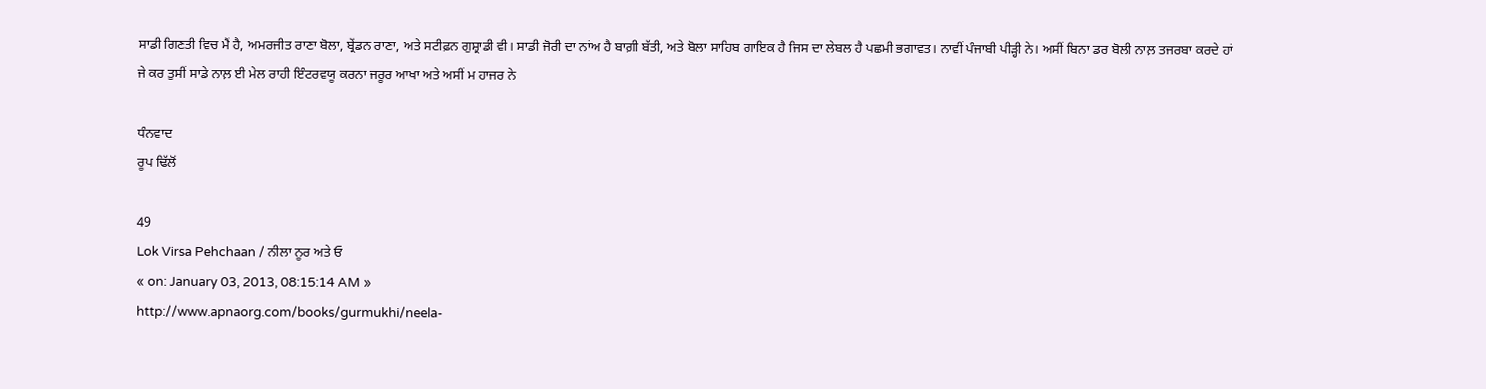ਸਾਡੀ ਗਿਣਤੀ ਵਿਚ ਮੈਂ ਹੈ, ਅਮਰਜੀਤ ਰਾਣਾ ਬੋਲਾ, ਬ੍ਰੇਂਡਨ ਰਾਣਾ, ਅਤੇ ਸਟੀਫ਼ਨ ਗੁਸ਼੍ਰਾਡੀ ਵੀ। ਸਾਡੀ ਜੋਰੀ ਦਾ ਨਾਂਅ ਹੈ ਬਾਗ਼ੀ ਬੱਤੀ, ਅਤੇ ਬੋਲਾ ਸਾਹਿਬ ਗਾਇਕ ਹੈ ਜਿਸ ਦਾ ਲੇਬਲ ਹੈ ਪਛਮੀ ਭਗਾਵਤ। ਨਾਵੀਂ ਪੰਜਾਬੀ ਪੀੜ੍ਹੀ ਨੇ। ਅਸੀਂ ਬਿਨਾ ਡਰ ਬੋਲੀ ਨਾਲ਼ ਤਜਰਬਾ ਕਰਦੇ ਹਾਂ
ਜੇ ਕਰ ਤੁਸੀਂ ਸਾਡੇ ਨਾਲ਼ ਈ ਮੇਲ ਰਾਹੀ ਇੰਟਰਵਯੂ ਕਰਨਾ ਜਰੂਰ ਆਖਾ ਅਤੇ ਅਸੀਂ ਮ ਹਾਜਰ ਨੇ

ਧੰਨਵਾਦ
ਰੂਪ ਢਿੱਲੋਂ

49
Lok Virsa Pehchaan / ਨੀਲਾ ਨੂਰ ਅਤੇ ਓ
« on: January 03, 2013, 08:15:14 AM »
http://www.apnaorg.com/books/gurmukhi/neela-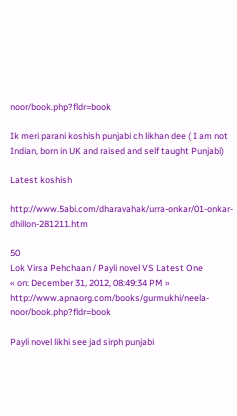noor/book.php?fldr=book

Ik meri parani koshish punjabi ch likhan dee ( I am not Indian, born in UK and raised and self taught Punjabi)

Latest koshish

http://www.5abi.com/dharavahak/urra-onkar/01-onkar-dhillon-281211.htm

50
Lok Virsa Pehchaan / Payli novel VS Latest One
« on: December 31, 2012, 08:49:34 PM »
http://www.apnaorg.com/books/gurmukhi/neela-noor/book.php?fldr=book

Payli novel likhi see jad sirph punjabi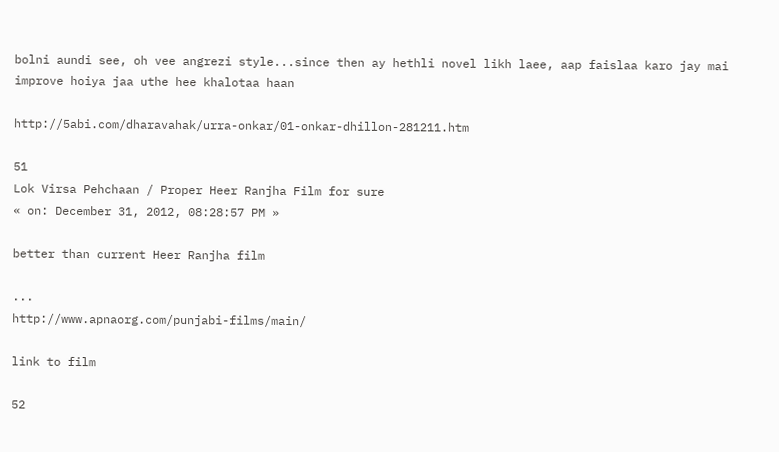bolni aundi see, oh vee angrezi style...since then ay hethli novel likh laee, aap faislaa karo jay mai improve hoiya jaa uthe hee khalotaa haan

http://5abi.com/dharavahak/urra-onkar/01-onkar-dhillon-281211.htm

51
Lok Virsa Pehchaan / Proper Heer Ranjha Film for sure
« on: December 31, 2012, 08:28:57 PM »

better than current Heer Ranjha film

...
http://www.apnaorg.com/punjabi-films/main/

link to film

52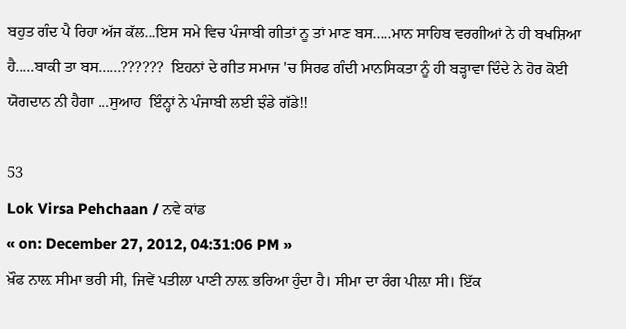ਬਹੁਤ ਗੰਦ ਪੈ ਰਿਹਾ ਅੱਜ ਕੱਲ...ਇਸ ਸਮੇ ਵਿਚ ਪੰਜਾਬੀ ਗੀਤਾਂ ਨੂ ਤਾਂ ਮਾਣ ਬਸ.....ਮਾਨ ਸਾਹਿਬ ਵਰਗੀਆਂ ਨੇ ਹੀ ਬਖਸ਼ਿਆ ਹੈ.....ਬਾਕੀ ਤਾ ਬਸ......??????  ਇਹਨਾਂ ਦੇ ਗੀਤ ਸਮਾਜ 'ਚ ਸਿਰਫ ਗੰਦੀ ਮਾਨਸਿਕਤਾ ਨੂੰ ਹੀ ਬੜ੍ਹਾਵਾ ਦਿੰਦੇ ਨੇ ਹੋਰ ਕੋਈ ਯੋਗਦਾਨ ਨੀ ਹੈਗਾ ...ਸੁਆਹ  ਇੰਨ੍ਹਾਂ ਨੇ ਪੰਜਾਬੀ ਲਈ ਝੰਡੇ ਗੱਡੇ!!

53
Lok Virsa Pehchaan / ਨਵੇ ਕਾਂਡ
« on: December 27, 2012, 04:31:06 PM »
ਖ਼ੌਫ ਨਾਲ਼ ਸੀਮਾ ਭਰੀ ਸੀ, ਜਿਵੇਂ ਪਤੀਲਾ ਪਾਣੀ ਨਾਲ਼ ਭਰਿਆ ਹੁੰਦਾ ਹੈ। ਸੀਮਾ ਦਾ ਰੰਗ ਪੀਲ਼ਾ ਸੀ। ਇੱਕ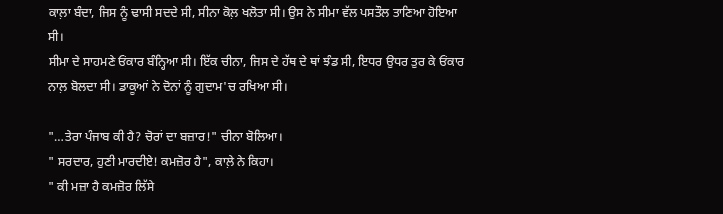ਕਾਲ਼ਾ ਬੰਦਾ, ਜਿਸ ਨੂੰ ਢਾਸੀ ਸਦਦੇ ਸੀ, ਸੀਨਾ ਕੋਲ਼ ਖਲੋਤਾ ਸੀ। ਉਸ ਨੇ ਸੀਮਾ ਵੱਲ ਪਸਤੌਲ ਤਾਣਿਆ ਹੋਇਆ ਸੀ।
ਸੀਮਾ ਦੇ ਸਾਹਮਣੇ ਓਂਕਾਰ ਬੰਨ੍ਹਿਆ ਸੀ। ਇੱਕ ਚੀਨਾ, ਜਿਸ ਦੇ ਹੱਥ ਦੇ ਥਾਂ ਝੰਡ ਸੀ, ਇਧਰ ਉਧਰ ਤੁਰ ਕੇ ਓਂਕਾਰ ਨਾਲ਼ ਬੋਲਦਾ ਸੀ। ਡਾਕੂਆਂ ਨੇ ਦੋਨਾਂ ਨੂੰ ਗੁਦਾਮ'ਚ ਰਖਿਆ ਸੀ।

"…ਤੇਰਾ ਪੰਜਾਬ ਕੀ ਹੈ? ਚੋਰਾਂ ਦਾ ਬਜ਼ਾਰ!" ਚੀਨਾ ਬੋਲਿਆ।
" ਸਰਦਾਰ, ਹੁਣੀ ਮਾਰਦੀਏ! ਕਮਜ਼ੋਰ ਹੈ", ਕਾਲ਼ੇ ਨੇ ਕਿਹਾ।
" ਕੀ ਮਜ਼ਾ ਹੈ ਕਮਜ਼ੋਰ ਲਿੱਸੇ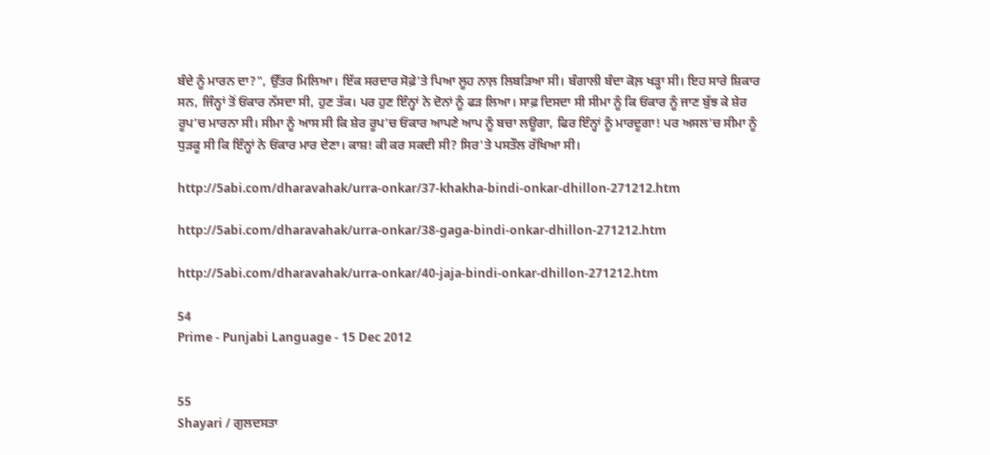ਬੰਦੇ ਨੂੰ ਮਾਰਨ ਦਾ?", ਉੱਤਰ ਮਿਲਿਆ। ਇੱਕ ਸਰਦਾਰ ਸੋਫ਼ੇ'ਤੇ ਪਿਆ ਲੂਹ ਨਾਲ਼ ਲਿਬੜਿਆ ਸੀ। ਬੰਗਾਲੀ ਬੰਦਾ ਕੋਲ਼ ਖੜ੍ਹਾ ਸੀ। ਇਹ ਸਾਰੇ ਸ਼ਿਕਾਰ ਸਨ, ਜਿੰਨ੍ਹਾਂ ਤੋਂ ਓਂਕਾਰ ਨੱਸਦਾ ਸੀ, ਹੁਣ ਤੱਕ। ਪਰ ਹੁਣ ਇੰਨ੍ਹਾਂ ਨੇ ਦੋਨਾਂ ਨੂੰ ਫੜ ਲਿਆ। ਸਾਫ਼ ਦਿਸਦਾ ਸੀ ਸੀਮਾ ਨੂੰ ਕਿ ਓਂਕਾਰ ਨੂੰ ਜਾਣ ਬੁੱਝ ਕੇ ਸ਼ੇਰ ਰੂਪ'ਚ ਮਾਰਨਾ ਸੀ। ਸੀਮਾ ਨੂੰ ਆਸ ਸੀ ਕਿ ਸ਼ੇਰ ਰੂਪ'ਚ ਓਂਕਾਰ ਆਪਣੇ ਆਪ ਨੂੰ ਬਚਾ ਲਊਗਾ, ਫਿਰ ਇੰਨ੍ਹਾਂ ਨੂੰ ਮਾਰਦੂਗਾ! ਪਰ ਅਸਲ'ਚ ਸੀਮਾ ਨੂੰ ਧੁੜਕੂ ਸੀ ਕਿ ਇੰਨ੍ਹਾਂ ਨੇ ਓਂਕਾਰ ਮਾਰ ਦੇਣਾ। ਕਾਸ਼! ਕੀ ਕਰ ਸਕਦੀ ਸੀ? ਸਿਰ'ਤੇ ਪਸਤੌਲ ਰੱਖਿਆ ਸੀ।

http://5abi.com/dharavahak/urra-onkar/37-khakha-bindi-onkar-dhillon-271212.htm

http://5abi.com/dharavahak/urra-onkar/38-gaga-bindi-onkar-dhillon-271212.htm

http://5abi.com/dharavahak/urra-onkar/40-jaja-bindi-onkar-dhillon-271212.htm

54
Prime - Punjabi Language - 15 Dec 2012


55
Shayari / ਗੁਲਦਸਤਾ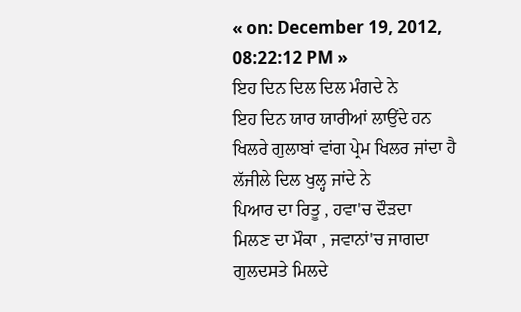« on: December 19, 2012, 08:22:12 PM »
ਇਹ ਦਿਨ ਦਿਲ ਦਿਲ ਮੰਗਦੇ ਨੇ
ਇਹ ਦਿਨ ਯਾਰ ਯਾਰੀਆਂ ਲਾਉਂਦੇ ਹਨ
ਖਿਲਰੇ ਗੁਲਾਬਾਂ ਵਾਂਗ ਪ੍ਰੇਮ ਖਿਲਰ ਜਾਂਦਾ ਹੈ
ਲੱਜੀਲੇ ਦਿਲ ਖੁਲ੍ਹ ਜਾਂਦੇ ਨੇ
ਪਿਆਰ ਦਾ ਰਿਤੂ , ਹਵਾ'ਚ ਦੌੜਦਾ
ਮਿਲਣ ਦਾ ਮੌਕਾ , ਜਵਾਨਾਂ'ਚ ਜਾਗਦਾ
ਗੁਲਦਸਤੇ ਮਿਲਦੇ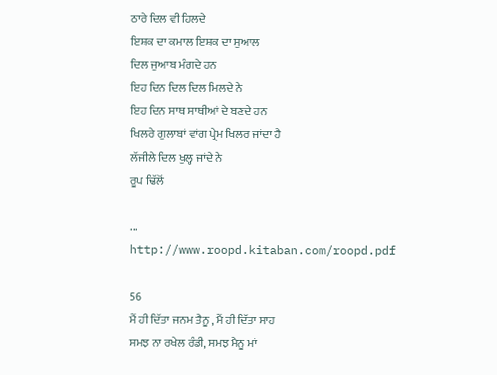ਠਾਰੇ ਦਿਲ ਵੀ ਹਿਲਦੇ
ਇਸ਼ਕ ਦਾ ਕਮਾਲ ਇਸ਼ਕ ਦਾ ਸੁਆਲ
ਦਿਲ ਜੁਆਬ ਮੰਗਦੇ ਹਨ
ਇਹ ਦਿਨ ਦਿਲ ਦਿਲ ਮਿਲਦੇ ਨੇ
ਇਹ ਦਿਨ ਸਾਥ ਸਾਥੀਆਂ ਦੇ ਬਣਦੇ ਹਨ
ਖਿਲਰੇ ਗੁਲਾਬਾਂ ਵਾਂਗ ਪ੍ਰੇਮ ਖਿਲਰ ਜਾਂਦਾ ਹੈ
ਲੱਜੀਲੇ ਦਿਲ ਖੁਲ੍ਹ ਜਾਂਦੇ ਨੇ
ਰੂਪ ਢਿੱਲੋਂ

...
http://www.roopd.kitaban.com/roopd.pdf

56
ਮੈਂ ਹੀ ਦਿੱਤਾ ਜਨਮ ਤੈਨੂ , ਮੈਂ ਹੀ ਦਿੱਤਾ ਸਾਹ
ਸਮਝ ਨਾ ਰਖੇਲ ਰੰਡੀ, ਸਮਝ ਮੈਨੂ ਮਾਂ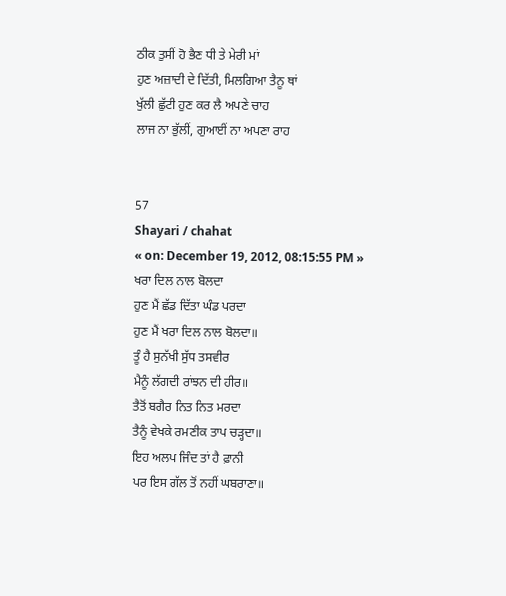ਠੀਕ ਤੁਸੀਂ ਹੋ ਭੈਣ ਧੀ ਤੇ ਮੇਰੀ ਮਾਂ
ਹੁਣ ਅਜ਼ਾਦੀ ਦੇ ਦਿੱਤੀ, ਮਿਲਗਿਆ ਤੈਨੂ ਥਾਂ
ਖੁੱਲੀ ਛੁੱਟੀ ਹੁਣ ਕਰ ਲੈ ਅਪਣੇ ਚਾਹ
ਲਾਜ ਨਾ ਭੁੱਲੀਂ, ਗੁਆਈਂ ਨਾ ਅਪਣਾ ਰਾਹ


57
Shayari / chahat
« on: December 19, 2012, 08:15:55 PM »
ਖਰਾ ਦਿਲ ਨਾਲ ਬੋਲਦਾ
ਹੁਣ ਮੈਂ ਛੱਡ ਦਿੱਤਾ ਘੰਡ ਪਰਦਾ
ਹੁਣ ਮੈਂ ਖਰਾ ਦਿਲ ਨਾਲ ਬੋਲਦਾ॥
ਤੂੰ ਹੈ ਸੁਨੱਖੀ ਸੁੱਧ ਤਸਵੀਰ
ਮੈਨੂੰ ਲੱਗਦੀ ਰਾਂਝਨ ਦੀ ਹੀਰ॥
ਤੈਤੋਂ ਬਗੈਰ ਨਿਤ ਨਿਤ ਮਰਦਾ
ਤੈਨੂੰ ਵੇਖਕੇ ਰਮਣੀਕ ਤਾਪ ਚੜ੍ਹਦਾ॥
ਇਹ ਅਲਪ ਜਿੰਦ ਤਾਂ ਹੈ ਫ਼ਾਨੀ
ਪਰ ਇਸ ਗੱਲ ਤੋਂ ਨਹੀਂ ਘਬਰਾਣਾ॥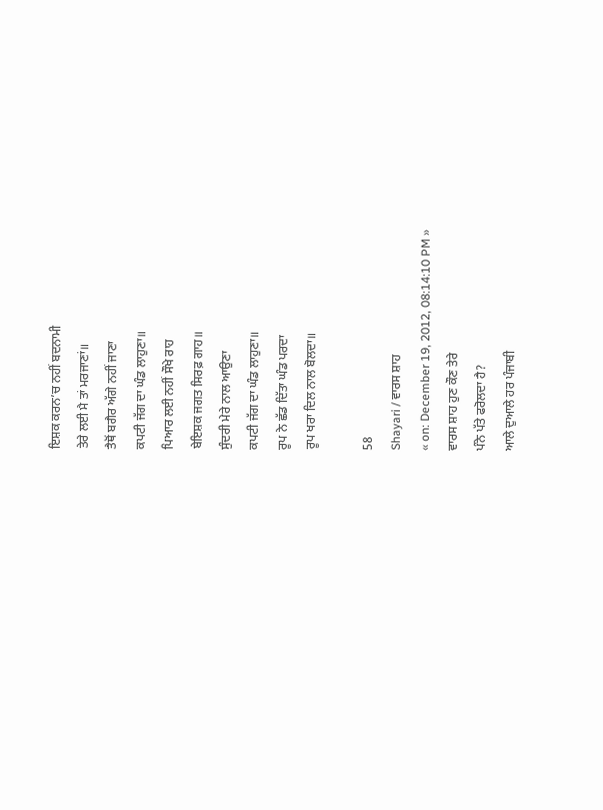ਇਸ਼ਕ ਕਰਨ’ਚ ਨਹੀਂ ਬਦਨਾਮੀ
ਤੇਰੇ ਲਈ ਮੈ ਤਾਂ ਮਰਜਾਣਾਂ॥
ਤੈਥੋਂ ਬਗੈਰ ਅੱਗੇ ਨਹੀਂ ਜਾਣਾ
ਕਪਟੀ ਜੱਗ ਦਾ ਘੰਡ ਲਾਹੁਣਾ॥
ਪਿਆਰ ਲਈ ਨਹੀਂ ਸੌਖੇ ਰਾਹ
ਬੇਇਸ਼ਕ ਜਗਤ ਸਿਰਫ਼ ਗਾਹ॥
ਸੁੰਦਰੀ ਮੇਰੇ ਨਾਲ ਆਉਣਾ
ਕਪਟੀ ਜੱਗ ਦਾ ਘੰਡ ਲਾਹੁਣਾ॥
ਰੂਪ ਨੇ ਛੱਡ ਦਿੱਤਾ ਘੰਡ ਪਰਦਾ
ਰੂਪ ਖਰਾ ਦਿਲ ਨਾਲ ਬੋਲਦਾ॥

58
Shayari / ਵਾਰਸ ਸ਼ਾਹ
« on: December 19, 2012, 08:14:10 PM »
ਵਾਰਸ ਸ਼ਾਹ ਹੁਣ ਕੌਣ ਤੇਰੇ
ਪੰਨੇ ਪੱਤੇ ਫਰੋਲਦਾ ਹੈ?
ਆਲੇ ਦੁਆਲੇ ਹਰ ਪੰਜਾਬੀ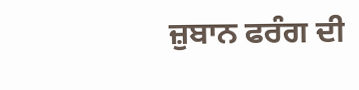ਜ਼ੁਬਾਨ ਫਰੰਗ ਦੀ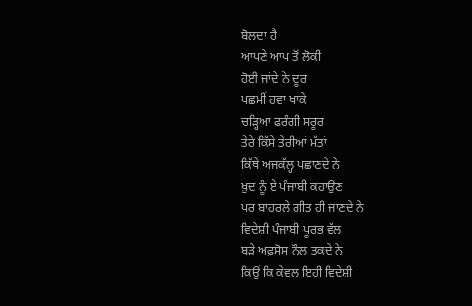ਬੋਲਦਾ ਹੈ
ਆਪਣੇ ਆਪ ਤੋਂ ਲੋਕੀ
ਹੋਈ ਜਾਂਦੇ ਨੇ ਦੂਰ
ਪਛਮੀਂ ਹਵਾ ਖਾਕੇ
ਚੜ੍ਹਿਆ ਫਰੰਗੀ ਸਰੂਰ
ਤੇਰੇ ਕਿੱਸੇ ਤੇਰੀਆਂ ਮੱਤਾਂ
ਕਿੱਥੇ ਅਜਕੱਲ੍ਹ ਪਛਾਣਦੇ ਨੇ
ਖ਼ੁਦ ਨੂੰ ਏ ਪੰਜਾਬੀ ਕਹਾਉਣ
ਪਰ ਬਾਹਰਲੇ ਗੀਤ ਹੀ ਜਾਣਦੇ ਨੇ
ਵਿਦੇਸ਼ੀ ਪੰਜਾਬੀ ਪੂਰਭ ਵੱਲ
ਬੜੇ ਅਫ਼ਸੋਸ ਨੌਲ ਤਕਦੇ ਨੇ
ਕਿਉਂ ਕਿ ਕੇਵਲ ਇਹੀ ਵਿਦੇਸ਼ੀ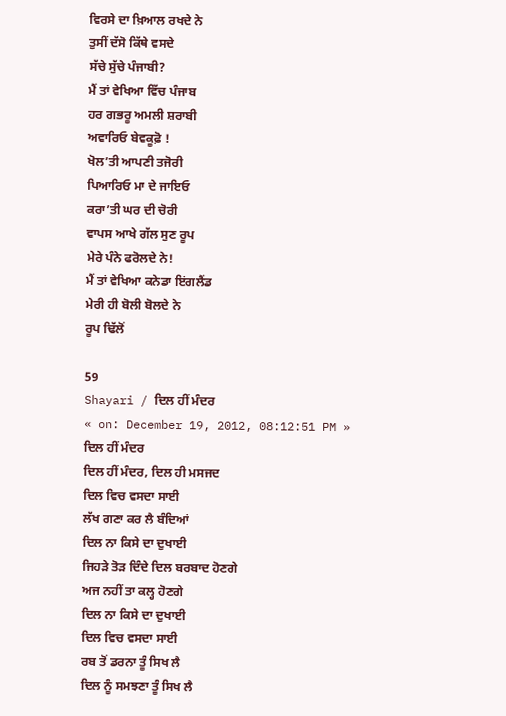ਵਿਰਸੇ ਦਾ ਖ਼ਿਆਲ ਰਖਦੇ ਨੇ
ਤੁਸੀਂ ਦੱਸੋ ਕਿੱਥੇ ਵਸਦੇ
ਸੱਚੇ ਸੁੱਚੇ ਪੰਜਾਬੀ?
ਮੈਂ ਤਾਂ ਵੇਖਿਆ ਵਿੱਚ ਪੰਜਾਬ
ਹਰ ਗਭਰੂ ਅਮਲੀ ਸ਼ਰਾਬੀ
ਅਵਾਰਿਓ ਬੇਵਕੂਫ਼ੋ !
ਖੋਲ’ਤੀ ਆਪਣੀ ਤਜੋਰੀ
ਪਿਆਰਿਓ ਮਾ ਦੇ ਜਾਇਓ
ਕਰਾ’ਤੀ ਘਰ ਦੀ ਚੋਰੀ
ਵਾਪਸ ਆਖੇ ਗੱਲ ਸੁਣ ਰੂਪ
ਮੇਰੇ ਪੰਨੇ ਫਰੋਲਦੇ ਨੇ!
ਮੈਂ ਤਾਂ ਵੇਖਿਆ ਕਨੇਡਾ ਇਂਗਲੈਂਡ
ਮੇਰੀ ਹੀ ਬੋਲੀ ਬੋਲਦੇ ਨੇ
ਰੂਪ ਢਿੱਲੋਂ

59
Shayari / ਦਿਲ ਹੀਂ ਮੰਦਰ
« on: December 19, 2012, 08:12:51 PM »
ਦਿਲ ਹੀਂ ਮੰਦਰ
ਦਿਲ ਹੀਂ ਮੰਦਰ, ਦਿਲ ਹੀ ਮਸਜਦ
ਦਿਲ ਵਿਚ ਵਸਦਾ ਸਾਈ
ਲੱਖ ਗਣਾ ਕਰ ਲੈ ਬੰਦਿਆਂ
ਦਿਲ ਨਾ ਕਿਸੇ ਦਾ ਦੁਖਾਈ
ਜਿਹੜੇ ਤੋੜ ਦਿੰਦੇ ਦਿਲ ਬਰਬਾਦ ਹੋਣਗੇ
ਅਜ ਨਹੀਂ ਤਾ ਕਲ੍ਹ ਹੋਣਗੇ
ਦਿਲ ਨਾ ਕਿਸੇ ਦਾ ਦੁਖਾਈ
ਦਿਲ ਵਿਚ ਵਸਦਾ ਸਾਈ
ਰਬ ਤੋਂ ਡਰਨਾ ਤੂੰ ਸਿਖ ਲੈ
ਦਿਲ ਨੂੰ ਸਮਝਣਾ ਤੂੰ ਸਿਖ ਲੈ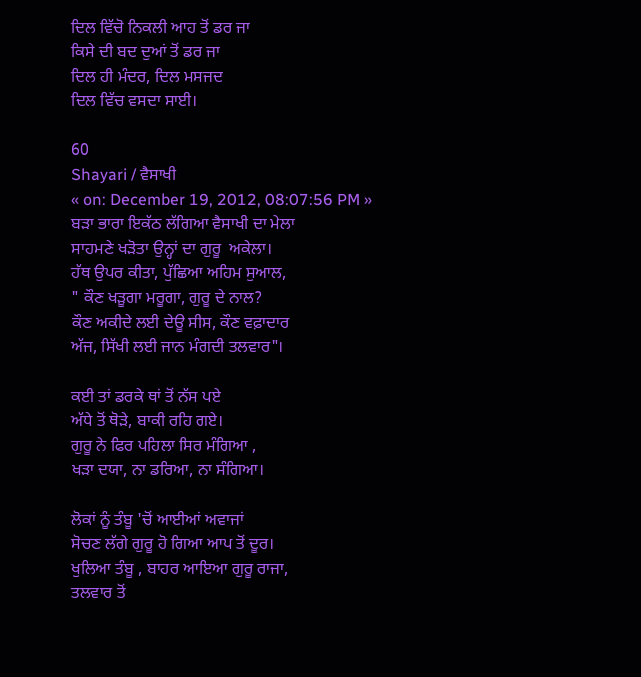ਦਿਲ ਵਿੱਚੋ ਨਿਕਲੀ ਆਹ ਤੋਂ ਡਰ ਜਾ
ਕਿਸੇ ਦੀ ਬਦ ਦੁਆਂ ਤੋਂ ਡਰ ਜਾ
ਦਿਲ ਹੀ ਮੰਦਰ, ਦਿਲ ਮਸਜਦ
ਦਿਲ ਵਿੱਚ ਵਸਦਾ ਸਾਈ।

60
Shayari / ਵੈਸਾਖੀ
« on: December 19, 2012, 08:07:56 PM »
ਬੜਾ ਭਾਰਾ ਇਕੱਠ ਲੱਗਿਆ ਵੈਸਾਖੀ ਦਾ ਮੇਲਾ
ਸਾਹਮਣੇ ਖੜੋਤਾ ਉਨ੍ਹਾਂ ਦਾ ਗੁਰੂ  ਅਕੇਲਾ।
ਹੱਥ ਉਪਰ ਕੀਤਾ, ਪੁੱਛਿਆ ਅਹਿਮ ਸੁਆਲ,
" ਕੌਣ ਖੜੂਗਾ ਮਰੂਗਾ, ਗੁਰੂ ਦੇ ਨਾਲ?
ਕੌਣ ਅਕੀਦੇ ਲਈ ਦੇਊ ਸੀਸ, ਕੌਣ ਵਫ਼ਾਦਾਰ
ਅੱਜ, ਸਿੱਖੀ ਲਈ ਜਾਨ ਮੰਗਦੀ ਤਲਵਾਰ"।

ਕਈ ਤਾਂ ਡਰਕੇ ਥਾਂ ਤੋਂ ਨੱਸ ਪਏ
ਅੱਧੇ ਤੋਂ ਥੋੜੇ, ਬਾਕੀ ਰਹਿ ਗਏ।
ਗੁਰੂ ਨੇ ਫਿਰ ਪਹਿਲਾ ਸਿਰ ਮੰਗਿਆ ,
ਖੜਾ ਦਯਾ, ਨਾ ਡਰਿਆ, ਨਾ ਸੰਗਿਆ।

ਲੋਕਾਂ ਨੂੰ ਤੰਬੂ 'ਚੋਂ ਆਈਆਂ ਅਵਾਜਾਂ
ਸੋਚਣ ਲੱਗੇ ਗੁਰੂ ਹੋ ਗਿਆ ਆਪ ਤੋਂ ਦੂਰ।
ਖੁਲਿਆ ਤੰਬੂ , ਬਾਹਰ ਆਇਆ ਗੁਰੂ ਰਾਜਾ,
ਤਲਵਾਰ ਤੋਂ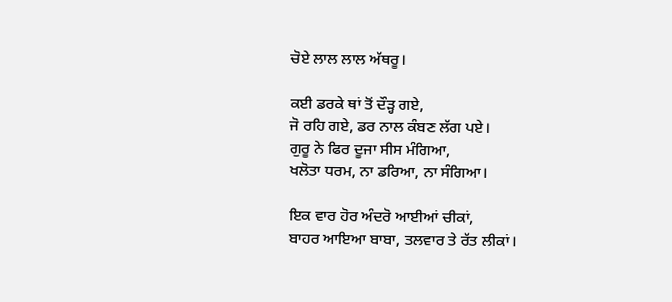ਚੋਏ ਲਾਲ ਲਾਲ ਅੱਥਰੂ।

ਕਈ ਡਰਕੇ ਥਾਂ ਤੋਂ ਦੌੜ੍ਹ ਗਏ,
ਜੋ ਰਹਿ ਗਏ, ਡਰ ਨਾਲ ਕੰਬਣ ਲੱਗ ਪਏ।
ਗੁਰੂ ਨੇ ਫਿਰ ਦੂਜਾ ਸੀਸ ਮੰਗਿਆ,
ਖਲੋਤਾ ਧਰਮ, ਨਾ ਡਰਿਆ, ਨਾ ਸੰਗਿਆ।

ਇਕ ਵਾਰ ਹੋਰ ਅੰਦਰੋ ਆਈਆਂ ਚੀਕਾਂ,
ਬਾਹਰ ਆਇਆ ਬਾਬਾ, ਤਲਵਾਰ ਤੇ ਰੱਤ ਲੀਕਾਂ।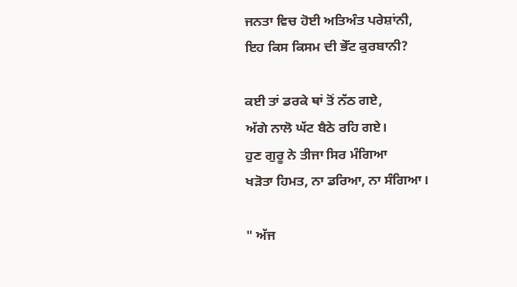ਜਨਤਾ ਵਿਚ ਹੋਈ ਅਤਿਅੰਤ ਪਰੇਸ਼ਾਂਨੀ,
ਇਹ ਕਿਸ ਕਿਸਮ ਦੀ ਭੇੱਟ ਕੁਰਬਾਨੀ?

ਕਈ ਤਾਂ ਡਰਕੇ ਥਾਂ ਤੋਂ ਨੱਠ ਗਏ,
ਅੱਗੇ ਨਾਲੋ ਘੱਟ ਬੈਠੇ ਰਹਿ ਗਏ।
ਹੁਣ ਗੁਰੂ ਨੇ ਤੀਜਾ ਸਿਰ ਮੰਗਿਆ
ਖੜੋਤਾ ਹਿਮਤ, ਨਾ ਡਰਿਆ, ਨਾ ਸੰਗਿਆ।

" ਅੱਜ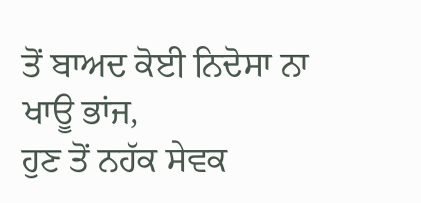ਤੋਂ ਬਾਅਦ ਕੋਈ ਨਿਦੋਸਾ ਨਾ ਖਾਊ ਭਾਂਜ,
ਹੁਣ ਤੋਂ ਨਹੱਕ ਸੇਵਕ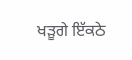ਖੜੂਗੇ ਇੱਕਠੇ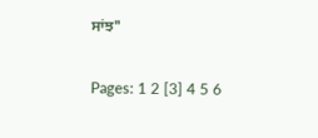ਸਾਂਝ"

Pages: 1 2 [3] 4 5 6